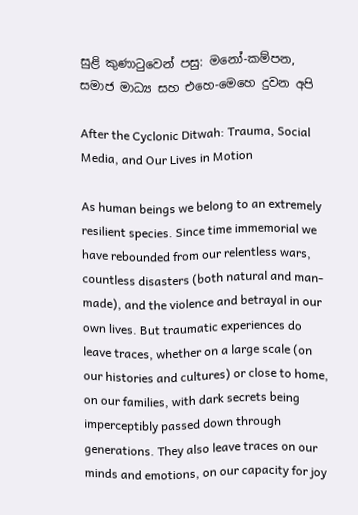සුළි කුණාටුවෙන් පසු: මනෝ-කම්පන, සමාජ මාධ්‍ය සහ එහෙ-මෙහෙ දුවන අපි

After the Cyclonic Ditwah: Trauma, Social Media, and Our Lives in Motion

As human beings we belong to an extremely resilient species. Since time immemorial we have rebounded from our relentless wars, countless disasters (both natural and man-made), and the violence and betrayal in our own lives. But traumatic experiences do leave traces, whether on a large scale (on our histories and cultures) or close to home, on our families, with dark secrets being imperceptibly passed down through generations. They also leave traces on our minds and emotions, on our capacity for joy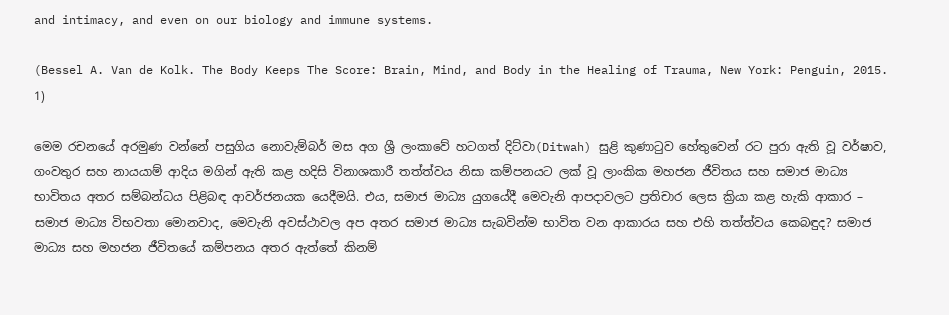and intimacy, and even on our biology and immune systems.

(Bessel A. Van de Kolk. The Body Keeps The Score: Brain, Mind, and Body in the Healing of Trauma, New York: Penguin, 2015. 1)

මෙම රචනයේ අරමුණ වන්නේ පසුගිය නොවැම්බර් මස අග ශ්‍රී ලංකාවේ හටගත් දිට්වා(Ditwah) සුළි කුණාටුව හේතුවෙන් රට පුරා ඇති වූ වර්ෂාව, ගංවතුර සහ නායයාම් ආදිය මගින් ඇති කළ හදිසි විනාශකාරී තත්ත්වය නිසා කම්පනයට ලක් වූ ලාංකික මහජන ජීවිතය සහ සමාජ මාධ්‍ය භාවිතය අතර සම්බන්ධය පිළිබඳ ආවර්ජනයක යෙදීමයි. එය, සමාජ මාධ්‍ය යුගයේදී මෙවැනි ආපදාවලට ප්‍රතිචාර ලෙස ක්‍රියා කළ හැකි ආකාර – සමාජ මාධ්‍ය විභවතා මොනවාද, මෙවැනි අවස්ථාවල අප අතර සමාජ මාධ්‍ය සැබවින්ම භාවිත වන ආකාරය සහ එහි තත්ත්වය කෙබඳුද? සමාජ මාධ්‍ය සහ මහජන ජීවිතයේ කම්පනය අතර ඇත්තේ කිනම්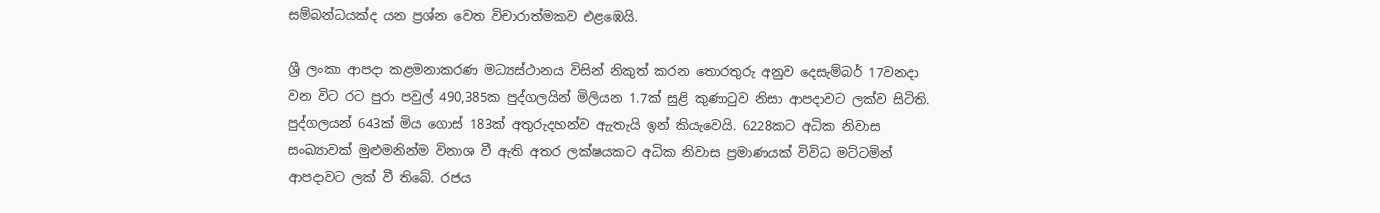සම්බන්ධයක්ද යන ප්‍රශ්න වෙත විචාරාත්මකව එළඹෙයි.

ශ්‍රී ලංකා ආපදා කළමනාකරණ මධ්‍යස්ථානය විසින් නිකුත් කරන තොරතුරු අනුව දෙසැම්බර් 17වනදා වන විට රට පුරා පවුල් 490,385ක පුද්ගලයින් මිලියන 1.7ක් සුළි කුණාටුව නිසා ආපදාවට ලක්ව සිටිති. පුද්ගලයන් 643ක් මිය ගොස් 183ක් අතුරුදහන්ව ඇැතැයි ඉන් කියැවෙයි. 6228කට අධික නිවාස සංඛ්‍යාවක් මුළුමනින්ම විනාශ වී ඇති අතර ලක්ෂයකට අධික නිවාස ප්‍රමාණයක් විවිධ මට්ටමින් ආපදාවට ලක් වී තිබේ. රජය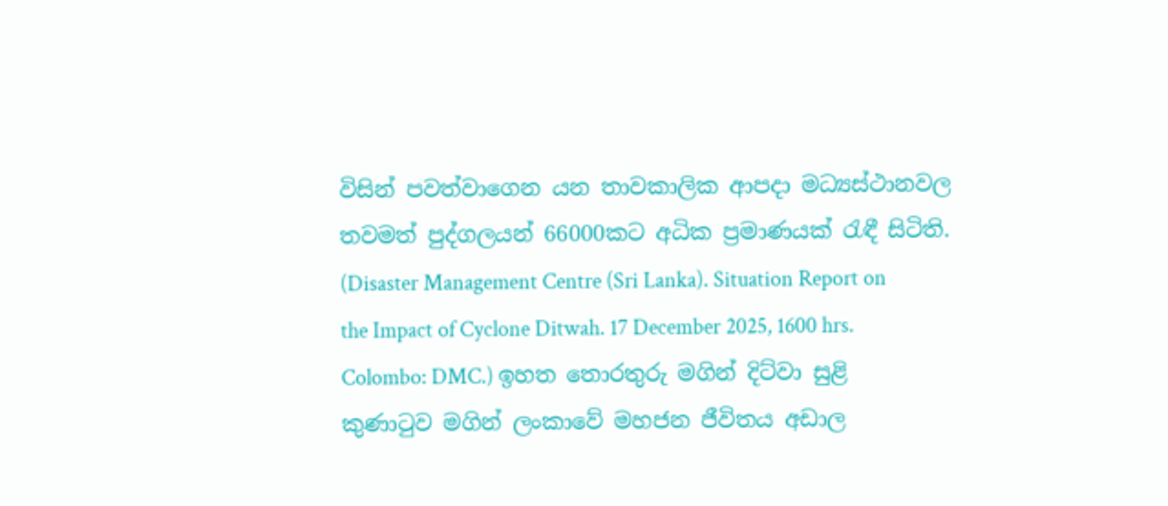විසින් පවත්වාගෙන යන තාවකාලික ආපදා මධ්‍යස්ථානවල තවමත් පුද්ගලයන් 66000කට අධික ප්‍රමාණයක් රැඳී සිටිති. (Disaster Management Centre (Sri Lanka). Situation Report on the Impact of Cyclone Ditwah. 17 December 2025, 1600 hrs. Colombo: DMC.) ඉහත තොරතුරු මගින් දිට්වා සුළි කුණාටුව මගින් ලංකාවේ මහජන ජීවිතය අඩාල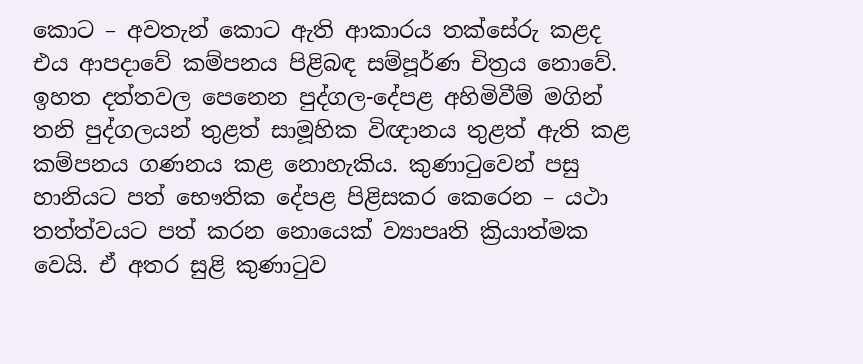කොට – අවතැන් කොට ඇති ආකාරය තක්සේරු කළද එය ආපදාවේ කම්පනය පිළිබඳ සම්පූර්ණ චිත්‍රය නොවේ. ඉහත දත්තවල පෙනෙන පුද්ගල-දේපළ අහිමිවීම් මගින් තනි පුද්ගලයන් තුළත් සාමූහික විඥානය තුළත් ඇති කළ කම්පනය ගණනය කළ නොහැකිය. කුණාටුවෙන් පසු හානියට පත් භෞතික දේපළ පිළිසකර කෙරෙන – යථා තත්ත්වයට පත් කරන නොයෙක් ව්‍යාපෘති ක්‍රියාත්මක වෙයි. ඒ අතර සුළි කුණාටුව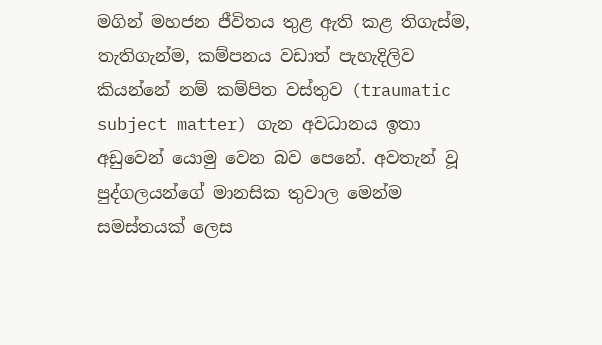මගින් මහජන ජීවිතය තුළ ඇති කළ තිගැස්ම, තැතිගැන්ම, කම්පනය වඩාත් පැහැදිලිව කියන්නේ නම් කම්පිත වස්තුව (traumatic subject matter) ගැන අවධානය ඉතා අඩුවෙන් යොමු වෙන බව පෙනේ. අවතැන් වූ පුද්ගලයන්ගේ මානසික තුවාල මෙන්ම සමස්තයක් ලෙස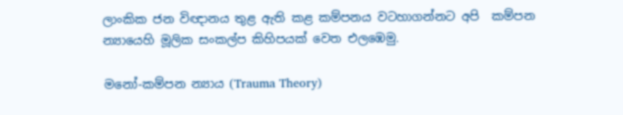ලාංකික ජන විඥානය තුළ ඇති කළ කම්පනය වටහාගන්නට අපි  කම්පන න්‍යායෙහි මූලික සංකල්ප කිහිපයක් වෙත එලඹෙමු.

මනෝ-කම්පන න්‍යාය (Trauma Theory)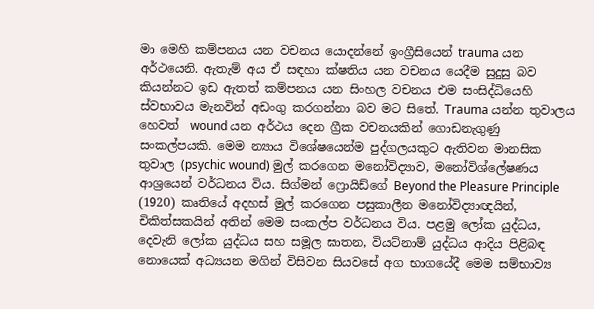මා මෙහි කම්පනය යන වචනය යොදන්නේ ඉංග්‍රීසියෙන් trauma යන අර්ථයෙනි. ඇතැම් අය ඒ සඳහා ක්ෂතිය යන වචනය යෙදීම සුදුසු බව කියන්නට ඉඩ ඇතත් කම්පනය යන සිංහල වචනය එම සංසිද්ධියෙහි ස්වභාවය මැනවින් අඩංගු කරගන්නා බව මට සිතේ. Trauma යන්න තුවාලය හෙවත්  wound යන අර්ථය දෙන ග්‍රීක වචනයකින් ගොඩනැගුණු සංකල්පයකි. මෙම න්‍යාය විශේෂයෙන්ම පුද්ගලයකුට ඇතිවන මානසික තුවාල (psychic wound) මුල් කරගෙන මනෝවිද්‍යාව, මනෝවිශ්ලේෂණය ආශ්‍රයෙන් වර්ධනය විය. සිග්මන් ෆ්‍රොයිඩ්ගේ Beyond the Pleasure Principle (1920) කෘතියේ අදහස් මුල් කරගෙන පසුකාලීන මනෝවිද්‍යාඥයින්, චිකිත්සකයින් අතින් මෙම සංකල්ප වර්ධනය විය. පළමු ලෝක යුද්ධය, දෙවැනි ලෝක යුද්ධය සහ සමූල ඝාතන, වියට්නාම් යුද්ධය ආදිය පිළිබඳ නොයෙක් අධ්‍යයන මගින් විසිවන සියවසේ අග භාගයේදී මෙම සම්භාව්‍ය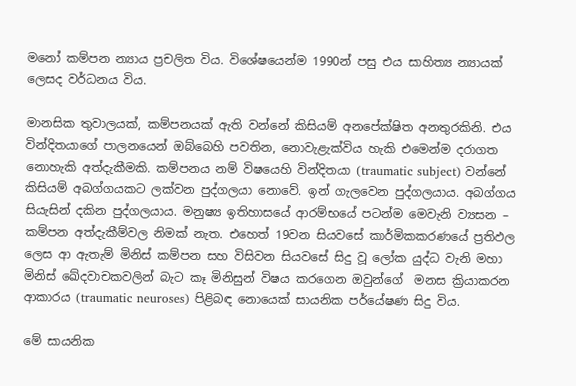මනෝ කම්පන න්‍යාය ප්‍රචලිත විය. විශේෂයෙන්ම 1990න් පසු එය සාහිත්‍ය න්‍යායක් ලෙසද වර්ධනය විය.

මානසික තුවාලයක්, කම්පනයක් ඇති වන්නේ කිසියම් අනපේක්ෂිත අනතුරකිනි. එය වින්දිතයාගේ පාලනයෙන් ඔබ්බෙහි පවතින, නොවැළැක්විය හැකි එමෙන්ම දරාගත නොහැකි අත්දැකීමකි. කම්පනය නම් විෂයෙහි වින්දිතයා (traumatic subject) වන්නේ කිසියම් අබග්ගයකට ලක්වන පුද්ගලයා නොවේ. ඉන් ගැලවෙන පුද්ගලයාය. අබග්ගය සියැසින් දකින පුද්ගලයාය. මනුෂ්‍ය ඉතිහාසයේ ආරම්භයේ පටන්ම මෙවැනි ව්‍යසන – කම්පන අත්දැකීම්වල නිමක් නැත. එහෙත් 19වන සියවසේ කාර්මිකකරණයේ ප්‍රතිඵල ලෙස ආ ඇතැම් මිනිස් කම්පන සහ විසිවන සියවසේ සිදු වූ ලෝක යුද්ධ වැනි මහා මිනිස් ඛේදවාචකවලින් බැට කෑ මිනිසුන් විෂය කරගෙන ඔවුන්ගේ  මනස ක්‍රියාකරන ආකාරය (traumatic neuroses) පිළිබඳ නොයෙක් සායනික පර්යේෂණ සිදු විය.

මේ සායනික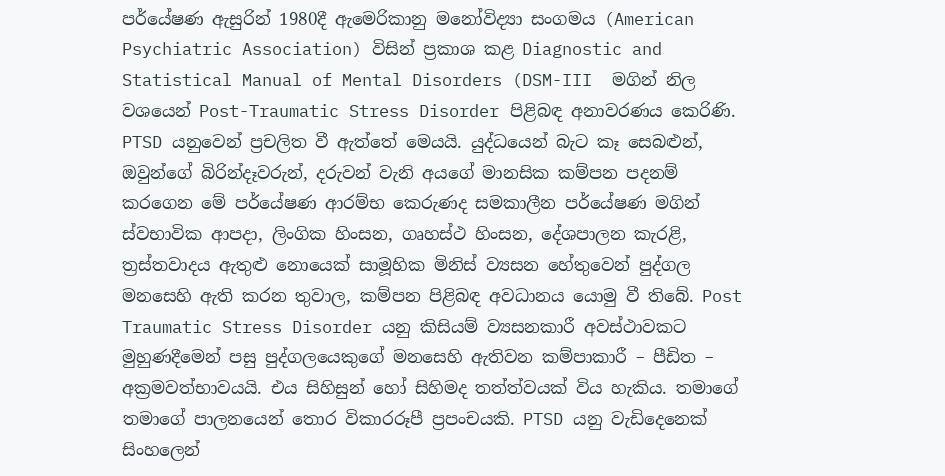පර්යේෂණ ඇසුරින් 1980දී ඇමෙරිකානු මනෝවිද්‍යා සංගමය (American Psychiatric Association) විසින් ප්‍රකාශ කළ Diagnostic and Statistical Manual of Mental Disorders (DSM-III  මගින් නිල වශයෙන් Post-Traumatic Stress Disorder පිළිබඳ අනාවරණය කෙරිණි. PTSD යනුවෙන් ප්‍රචලිත වී ඇත්තේ මෙයයි. යුද්ධයෙන් බැට කෑ සෙබළුන්, ඔවුන්ගේ බිරින්දෑවරුන්, දරුවන් වැනි අයගේ මානසික කම්පන පදනම් කරගෙන මේ පර්යේෂණ ආරම්භ කෙරුණද සමකාලීන පර්යේෂණ මගින් ස්වභාවික ආපදා, ලිංගික හිංසන, ගෘහස්ථ හිංසන, දේශපාලන කැරළි, ත්‍රස්තවාදය ඇතුළු නොයෙක් සාමූහික මිනිස් ව්‍යසන හේතුවෙන් පුද්ගල මනසෙහි ඇති කරන තුවාල, කම්පන පිළිබඳ අවධානය යොමු වී තිබේ. Post Traumatic Stress Disorder යනු කිසියම් ව්‍යසනකාරී අවස්ථාවකට මුහුණදීමෙන් පසු පුද්ගලයෙකුගේ මනසෙහි ඇතිවන කම්පාකාරී – පීඩිත – අක්‍රමවත්භාවයයි. එය සිහිසුන් හෝ සිහිමද තත්ත්වයක් විය හැකිය. තමාගේ තමාගේ පාලනයෙන් තොර විකාරරූපී ප්‍රපංචයකි. PTSD යනු වැඩිදෙනෙක් සිංහලෙන්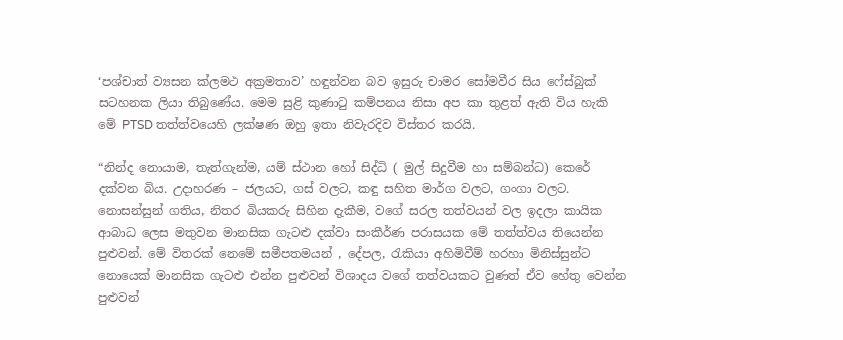‘පශ්චාත් ව්‍යසන ක්ලමථ අක්‍රමතාව’ හඳුන්වන බව ඉසුරු චාමර සෝමවීර සිය ෆේස්බුක් සටහනක ලියා තිබුණේය. මෙම සුළි කුණාටු කම්පනය නිසා අප කා තුළත් ඇති විය හැකි මේ PTSD තත්ත්වයෙහි ලක්ෂණ ඔහු ඉතා නිවැරදිව විස්තර කරයි.

“නින්ද නොයාම, තැත්ගැන්ම, යම් ස්ථාන හෝ සිද්ධි ( මුල් සිදුවීම හා සම්බන්ධ) කෙරේ දක්වන බිය. උදාහරණ – ජලයට, ගස් වලට, කඳු සහිත මාර්ග වලට, ගංගා වලට. නොසන්සුන් ගතිය, නිතර බියකරු සිහින දැකීම, වගේ සරල තත්වයන් වල ඉදලා කායික ආබාධ ලෙස මතුවන මානසික ගැටළු දක්වා සංකීර්ණ පරාසයක මේ තත්ත්වය තියෙන්න පුළුවන්. මේ විතරක් නෙමේ සමීපතමයන් , දේපල, රැකියා අහිමිවීම් හරහා මිනිස්සුන්ට නොයෙක් මානසික ගැටළු එන්න පුළුවන් විශාදය වගේ තත්වයකට වුණත් ඒව හේතු වෙන්න පුළුවන්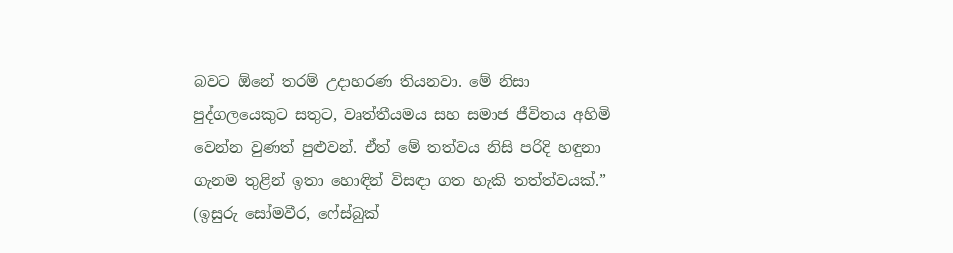බවට ඕනේ තරම් උදාහරණ තියනවා. මේ නිසා පුද්ගලයෙකුට සතුට, වෘත්තීයමය සහ සමාජ ජීවිතය අහිමි වෙන්න වුණත් පුළුවන්. ඒත් මේ තත්වය නිසි පරිදි හඳුනා ගැනම තුළින් ඉතා හොඳින් විසඳා ගත හැකි තත්ත්වයක්.” (ඉසුරු සෝමවීර, ෆේස්බුක්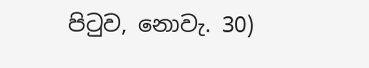පිටුව, නොවැ. 30)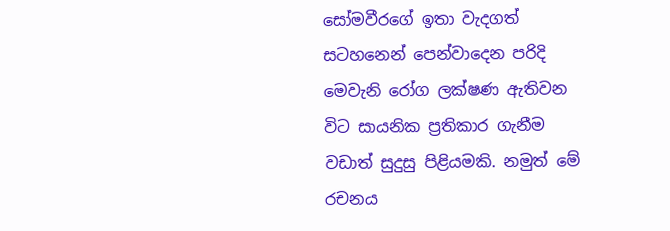සෝමවීරගේ ඉතා වැදගත් සටහනෙන් පෙන්වාදෙන පරිදි මෙවැනි රෝග ලක්ෂණ ඇතිවන විට සායනික ප්‍රතිකාර ගැනීම වඩාත් සුදුසු පිළියමකි. නමුත් මේ රචනය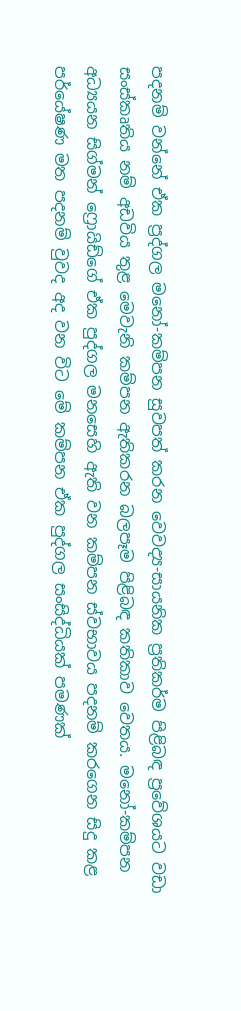පදනම් වන්නේ ඒක ප්‍රද්ගල මනෝ-කම්පන සුවපත් කරන වෙවද්‍ය-සායනික ප්‍රතිකර්ම පිළිබඳ ප්‍රවේශයට වඩා සංස්කෘතිය නම් අඩවිය තුළ මෙවැනි කම්පන ඇතිකරන බලපෑම පිළිබඳ කතිකාව වෙතය. මනෝ-කම්පන අධ්‍යයන සිග්මන් ෆ්‍රොයිඩ්ගේ ඒක පුද්ගල මනසෙහි ඇති වන කම්පන ස්වභාවය පදනම් කරගෙන සිදු කළ පර්යේෂණ මත පදනම් වුවද අද වන විට මේ කම්පන ඒක පුද්ගල සංසිද්ධියක් පමණක්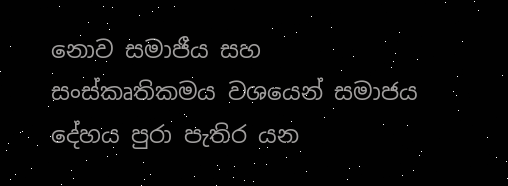නොව සමාජීය සහ සංස්කෘතිකමය වශයෙන් සමාජය දේහය පුරා පැතිර යන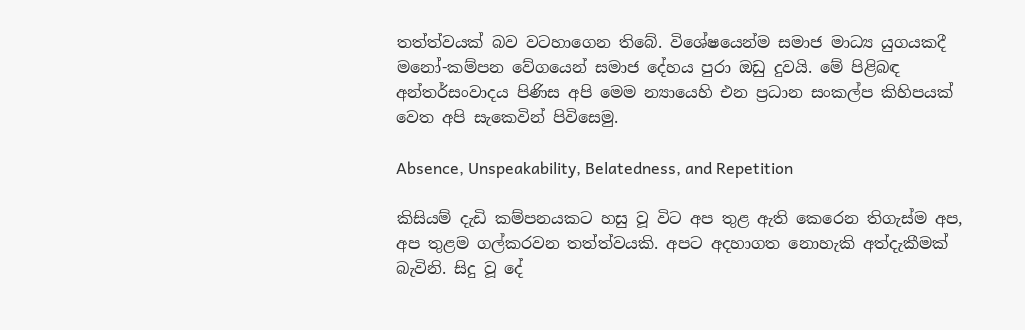තත්ත්වයක් බව වටහාගෙන තිබේ. විශේෂයෙන්ම සමාජ මාධ්‍ය යුගයකදී මනෝ-කම්පන වේගයෙන් සමාජ දේහය පුරා ඔඩු දුවයි. මේ පිළිබඳ අන්තර්සංවාදය පිණිස අපි මෙම න්‍යායෙහි එන ප්‍රධාන සංකල්ප කිහිපයක් වෙත අපි සැකෙවින් පිවිසෙමු.

Absence, Unspeakability, Belatedness, and Repetition

කිසියම් දැඩි කම්පනයකට හසු වූ විට අප තුළ ඇති කෙරෙන තිගැස්ම අප, අප තුළම ගල්කරවන තත්ත්වයකි. අපට අදහාගත නොහැකි අත්දැකීමක් බැවිනි. සිදු වූ දේ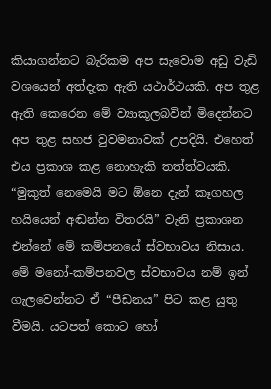කියාගන්නට බැරිකම අප සැවොම අඩු වැඩි වශයෙන් අත්දැක ඇති යථාර්ථයකි. අප තුළ ඇති කෙරෙන මේ ව්‍යාකූලබවින් මිදෙන්නට අප තුළ සහජ වුවමනාවක් උපදියි. එහෙත් එය ප්‍රකාශ කළ නොහැකි තත්ත්වයකි. “මුකුත් නෙමෙයි මට ඕනෙ දැන් කෑගහල හයියෙන් අඬන්න විතරයි” වැනි ප්‍රකාශන එන්නේ මේ කම්පනයේ ස්වභාවය නිසාය. මේ මනෝ-කම්පනවල ස්වභාවය නම් ඉන් ගැලවෙන්නට ඒ “පීඩනය” පිට කළ යුතු වීමයි. යටපත් කොට හෝ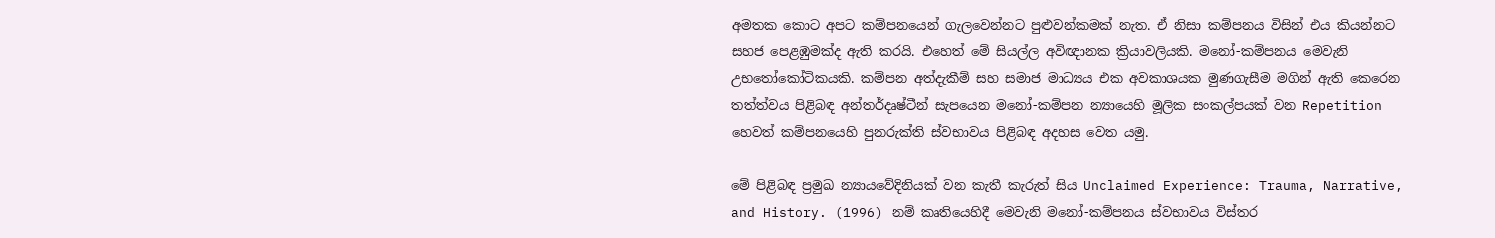අමතක කොට අපට කම්පනයෙන් ගැලවෙන්නට පුළුවන්කමක් නැත. ඒ නිසා කම්පනය විසින් එය කියන්නට සහජ පෙළඹුමක්ද ඇති කරයි. එහෙත් මේ සියල්ල අවිඥානක ක්‍රියාවලියකි. මනෝ-කම්පනය මෙවැනි උභතෝකෝටිකයකි. කම්පන අත්දැකීම් සහ සමාජ මාධ්‍යය එක අවකාශයක මුණගැසීම මගින් ඇති කෙරෙන තත්ත්වය පිළිබඳ අන්තර්දෘෂ්ටීන් සැපයෙන මනෝ-කම්පන න්‍යායෙහි මූලික සංකල්පයක් වන Repetition හෙවත් කම්පනයෙහි පුනරුක්ති ස්වභාවය පිළිබඳ අදහස වෙත යමු.

මේ පිළිබඳ ප්‍රමුඛ න්‍යායවේදිනියක් වන කැතී කැරුත් සිය Unclaimed Experience: Trauma, Narrative, and History. (1996) නම් කෘතියෙහිදී මෙවැනි මනෝ-කම්පනය ස්වභාවය විස්තර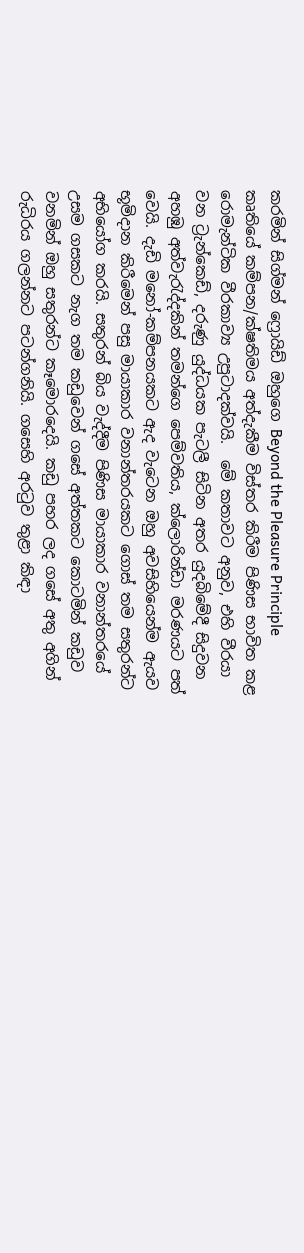කරමින් සිග්මන් ෆ්‍රොයිඩ් ඔහුගෙ Beyond the Pleasure Principle කෘතියේ කම්පන/ක්ෂතිමය අත්දැකීම විස්තර කිරීම පිණිස භාවිත කළ රොමැන්ටික වීරකාව්‍ය උපුටාදක්වයි.  මේ කතාවට අනුව, එහි වීරයා වන ට්‍රැන්කෙඩ්, දරුණු යුද්ධයක පැටලී සිටින අතර යුදබිමේදී සිදුවන අහඹු අත්වැරැද්දකින් තමන්ගෙ පෙම්වතිය, ක්ලොරින්ඩා මරණයට පත් වෙයි. දැඩි මනෝ-කම්පනයකට ඇද වැටෙන ඔහු අවසිහියෙන්ම ඇයව භූමිදාන කිරීමෙන් පසු මායාකාර වනාන්තරයකට ගොස් තම සතුරන්ට අභියෝග කරයි. සතුරන් බිය වැද්දීම පිණිස මායාකාර වනාන්තරයේ උසම ගසකට නැග තම කඩුවෙන් ගසේ අත්තකට කොටමින් කඩුව වනමින් ඔහු සතුරන්ට කෑමොරදෙයි. කඩු පහර ලද ගසේ අතු අගින් රුධිරය ගලන්නට පටන්ගනියි. ගසෙහි අරටුව තුළා කිඳා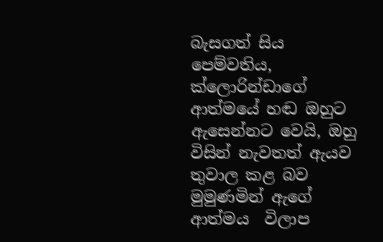බැසගත් සිය පෙම්වතිය, ක්ලොරින්ඩාගේ ආත්මයේ හඬ ඔහුට ඇසෙන්නට වෙයි, ඔහු විසින් නැවතත් ඇයව තුවාල කළ බව මුමුණමින් ඇගේ ආත්මය  විලාප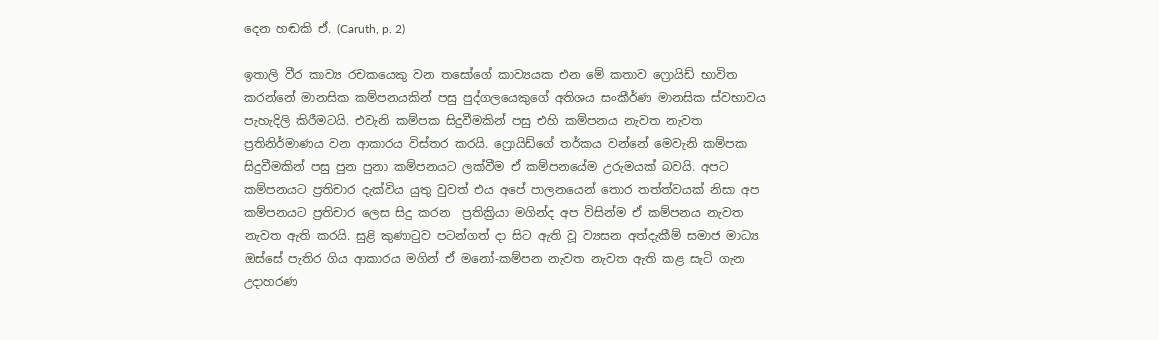දෙන හඬකි ඒ. (Caruth, p. 2)

ඉතාලි වීර කාව්‍ය රචකයෙකු වන තසෝගේ කාව්‍යයක එන මේ කතාව ෆ්‍රොයිඩ් භාවිත කරන්නේ මානසික කම්පනයකින් පසු පුද්ගලයෙකුගේ අතිශය සංකීර්ණ මානසික ස්වභාවය පැහැදිලි කිරීමටයි. එවැනි කම්පක සිදුවීමකින් පසු එහි කම්පනය නැවත නැවත ප්‍රතිනිර්මාණය වන ආකාරය විස්තර කරයි. ෆ්‍රොයිඩ්ගේ තර්කය වන්නේ මෙවැනි කම්පක සිදුවීමකින් පසු පුන පුනා කම්පනයට ලක්වීම ඒ කම්පනයේම උරුමයක් බවයි. අපට කම්පනයට ප්‍රතිචාර දැක්විය යුතු වුවත් එය අපේ පාලනයෙන් තොර තත්ත්වයක් නිසා අප කම්පනයට ප්‍රතිචාර ලෙස සිදු කරන  ප්‍රතික්‍රියා මගින්ද අප විසින්ම ඒ කම්පනය නැවත නැවත ඇති කරයි. සුළි කුණාටුව පටන්ගත් දා සිට ඇති වූ ව්‍යසන අත්දැකීම් සමාජ මාධ්‍ය ඔස්සේ පැතිර ගිය ආකාරය මගින් ඒ මනෝ-කම්පන නැවත නැවත ඇති කළ සැටි ගැන උදාහරණ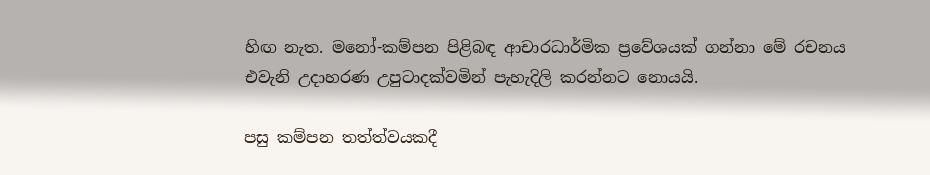හිඟ නැත. මනෝ-කම්පන පිළිබඳ ආචාරධාර්මික ප්‍රවේශයක් ගන්නා මේ රචනය එවැනි උදාහරණ උපුටාදක්වමින් පැහැදිලි කරන්නට නොයයි.

පසු කම්පන තත්ත්වයකදී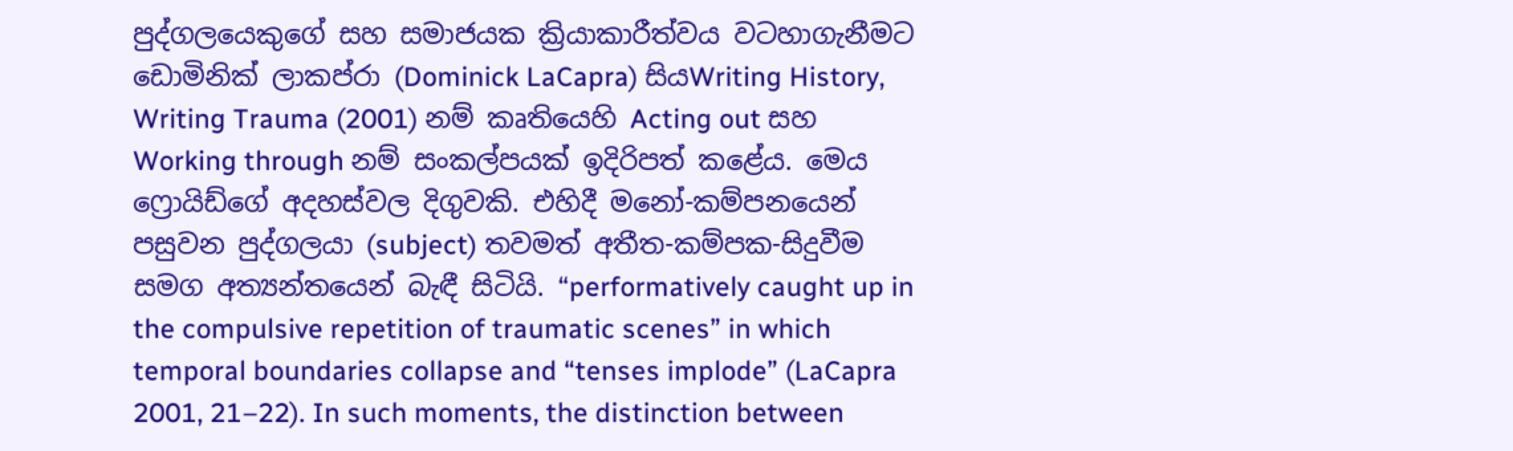පුද්ගලයෙකුගේ සහ සමාජයක ක්‍රියාකාරීත්වය වටහාගැනීමට ඩොමිනික් ලාකප්රා (Dominick LaCapra) සියWriting History, Writing Trauma (2001) නම් කෘතියෙහි Acting out සහ Working through නම් සංකල්පයක් ඉදිරිපත් කළේය. මෙය ෆ්‍රොයිඩ්ගේ අදහස්වල දිගුවකි. එහිදී මනෝ-කම්පනයෙන් පසුවන පුද්ගලයා (subject) තවමත් අතීත-කම්පක-සිදුවීම සමග අත්‍යන්තයෙන් බැඳී සිටියි. “performatively caught up in the compulsive repetition of traumatic scenes” in which temporal boundaries collapse and “tenses implode” (LaCapra 2001, 21–22). In such moments, the distinction between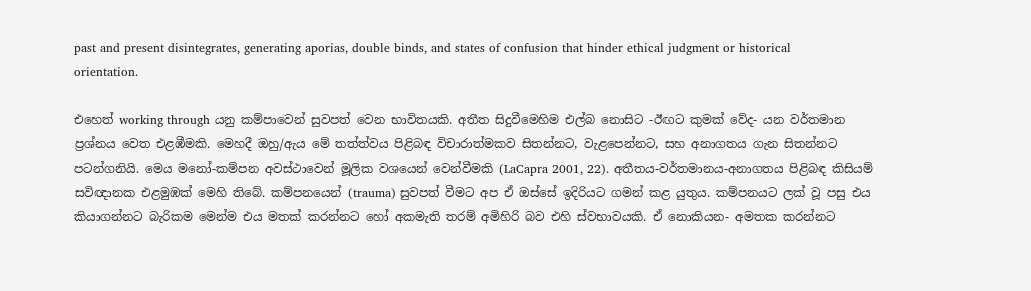past and present disintegrates, generating aporias, double binds, and states of confusion that hinder ethical judgment or historical orientation.

එහෙත් working through යනු කම්පාවෙන් සුවපත් වෙන භාවිතයකි. අතීත සිදුවීමෙහිම එල්බ නොසිට -ඊඟට කුමක් වේද- යන වර්තමාන ප්‍රශ්නය වෙත එළඹීමකි. මෙහදී ඔහු/ඇය මේ තත්ත්වය පිළිබඳ විචාරාත්මකව සිතන්නට, වැළපෙන්නට, සහ අනාගතය ගැන සිතන්නට පටන්ගනියි. මෙය මනෝ-කම්පන අවස්ථාවෙන් මූලික වශයෙන් වෙන්වීමකි (LaCapra 2001, 22). අතීතය-වර්තමානය-අනාගතය පිළිබඳ කිසියම් සවිඥානක එළමුඹක් මෙහි තිබේ. කම්පනයෙන් (trauma) සුවපත් වීමට අප ඒ ඔස්සේ ඉදිරියට ගමන් කළ යුතුය. කම්පනයට ලක් වූ පසු එය කියාගන්නට බැරිකම මෙන්ම එය මතක් කරන්නට හෝ අකමැති තරම් අමිහිරි බව එහි ස්වභාවයකි. ඒ නොකියන- අමතක කරන්නට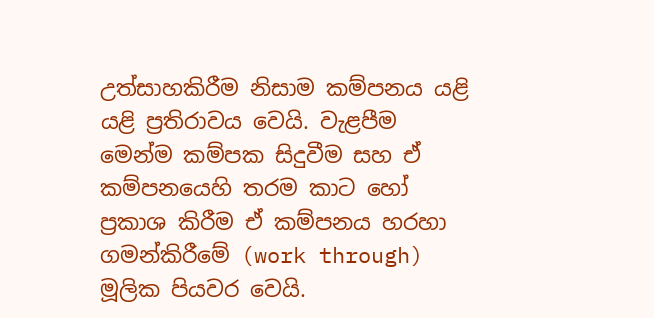උත්සාහකිරීම නිසාම කම්පනය යළි යළි ප්‍රතිරාවය වෙයි. වැළපීම මෙන්ම කම්පක සිදුවීම සහ ඒ කම්පනයෙහි තරම කාට හෝ ප්‍රකාශ කිරීම ඒ කම්පනය හරහා ගමන්කිරීමේ (work through) මූලික පියවර වෙයි.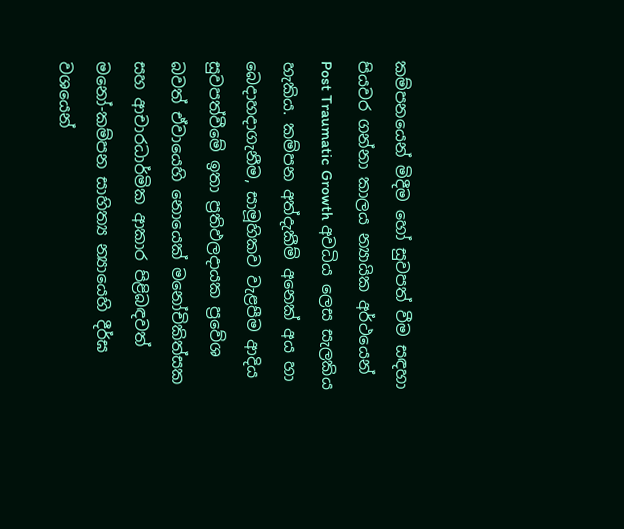කම්පනයෙන් මිදීම හෝ සුවපත් වීම සඳහා පියවර ගන්නා කාලය න්‍යායික අර්ථයෙන් Post Traumatic Growth අවධිය ලෙස සැලකිය හැකිය. කම්පන අත්දැකීම් අනෙක් අය හා බෙදාහදාගැනීම, සාමූහිකව වැළපීම ආදිය සුවපත්වීමේ ඉතා ප්‍රතිඵලදායක ප්‍රවේශ බවත් ඒවායෙහි නොයෙක් මනෝචිකිත්සක සහ ආචාරධාර්මික ආකාර පිළිබඳවත් මනෝ-කම්පන සාහිත්‍ය න්‍යායෙහි දීර්ඝ වශයෙන්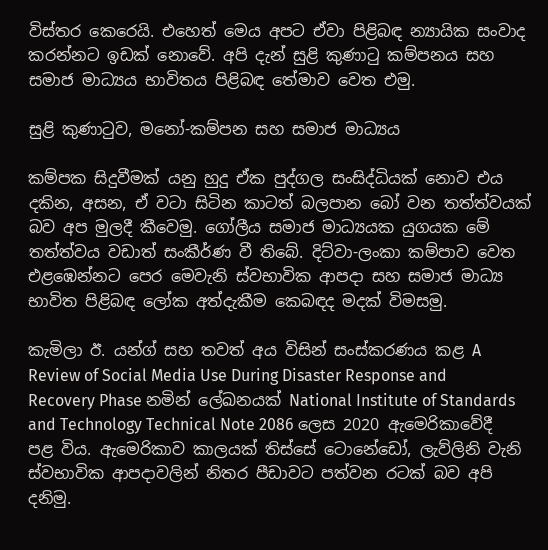විස්තර කෙරෙයි. එහෙත් මෙය අපට ඒවා පිළිබඳ න්‍යායික සංවාද කරන්නට ඉඩක් නොවේ. අපි දැන් සුළි කුණාටු කම්පනය සහ සමාජ මාධ්‍යය භාවිතය පිළිබඳ තේමාව වෙත එමු.

සුළි කුණාටුව, මනෝ-කම්පන සහ සමාජ මාධ්‍යය

කම්පක සිදුවීමක් යනු හුදු ඒක පුද්ගල සංසිද්ධියක් නොව එය දකින, අසන, ඒ වටා සිටින කාටත් බලපාන බෝ වන තත්ත්වයක් බව අප මුලදී කීවෙමු. ගෝලීය සමාජ මාධ්‍යයක යුගයක මේ තත්ත්වය වඩාත් සංකීර්ණ වී තිබේ. දිට්වා-ලංකා කම්පාව වෙත එළඹෙන්නට පෙර මෙවැනි ස්වභාවික ආපදා සහ සමාජ මාධ්‍ය භාවිත පිළිබඳ ලෝක අත්දැකීම කෙබඳද මදක් විමසමු.

කැමිලා ඊ. යන්ග් සහ තවත් අය විසින් සංස්කරණය කළ A Review of Social Media Use During Disaster Response and Recovery Phase නමින් ලේඛනයක් National Institute of Standards and Technology Technical Note 2086 ලෙස 2020 ඇමෙරිකාවේදී පළ විය. ඇමෙරිකාව කාලයක් තිස්සේ ටොනේඩෝ, ලැව්ලිනි වැනි ස්වභාවික ආපදාවලින් නිතර පීඩාවට පත්වන රටක් බව අපි දනිමු.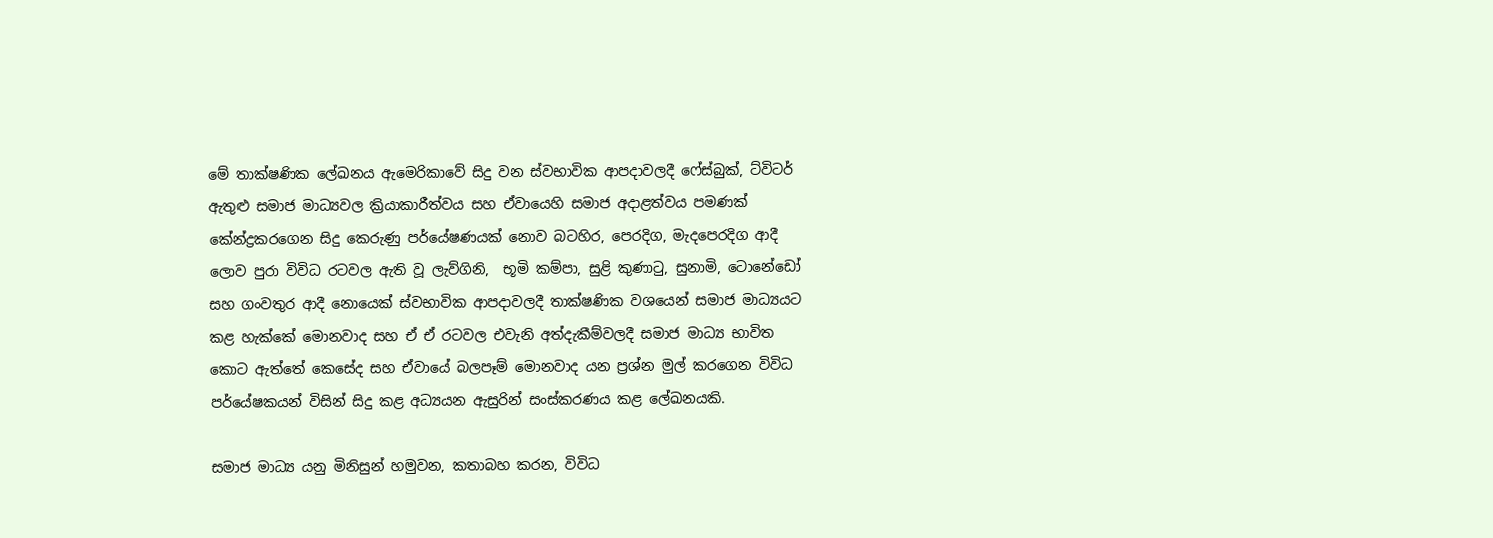මේ තාක්ෂණික ලේඛනය ඇමෙරිකාවේ සිදු වන ස්වභාවික ආපදාවලදී ෆේස්බුක්, ට්විටර් ඇතුළු සමාජ මාධ්‍යවල ක්‍රියාකාරීත්වය සහ ඒවායෙහි සමාජ අදාළත්වය පමණක් කේන්ද්‍රකරගෙන සිදු කෙරුණු පර්යේෂණයක් නොව බටහිර, පෙරදිග, මැදපෙරදිග ආදී ලොව පුරා විවිධ රටවල ඇති වූ ලැව්ගිනි,  භූමි කම්පා, සුළි කුණාටු, සුනාමි, ටොනේඩෝ සහ ගංවතුර ආදී නොයෙක් ස්වභාවික ආපදාවලදී තාක්ෂණික වශයෙන් සමාජ මාධ්‍යයට කළ හැක්කේ මොනවාද සහ ඒ ඒ රටවල එවැනි අත්දැකීම්වලදී සමාජ මාධ්‍ය භාවිත කොට ඇත්තේ කෙසේද සහ ඒවායේ බලපෑම් මොනවාද යන ප්‍රශ්න මුල් කරගෙන විවිධ පර්යේෂකයන් විසින් සිදු කළ අධ්‍යයන ඇසුරින් සංස්කරණය කළ ලේඛනයකි.

සමාජ මාධ්‍ය යනු මිනිසුන් හමුවන, කතාබහ කරන, විවිධ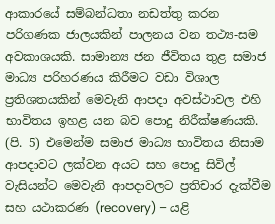ආකාරයේ සම්බන්ධතා නඩත්තු කරන පරිගණක ජාලයකින් පාලනය වන තථ්‍ය-සම අවකාශයකි. සාමාන්‍ය ජන ජීවිතය තුළ සමාජ මාධ්‍ය පරිහරණය කිරීමට වඩා විශාල ප්‍රතිශතයකින් මෙවැනි ආපදා අවස්ථාවල එහි භාවිතය ඉහළ යන බව පොදු නිරීක්ෂණයකි. (පි. 5) එමෙන්ම සමාජ මාධ්‍ය භාවිතය නිසාම ආපදාවට ලක්වන අයට සහ පොදු සිවිල් වැසියන්ට මෙවැනි ආපදාවලට ප්‍රතිචාර දැක්වීම සහ යථාකරණ (recovery) – යළි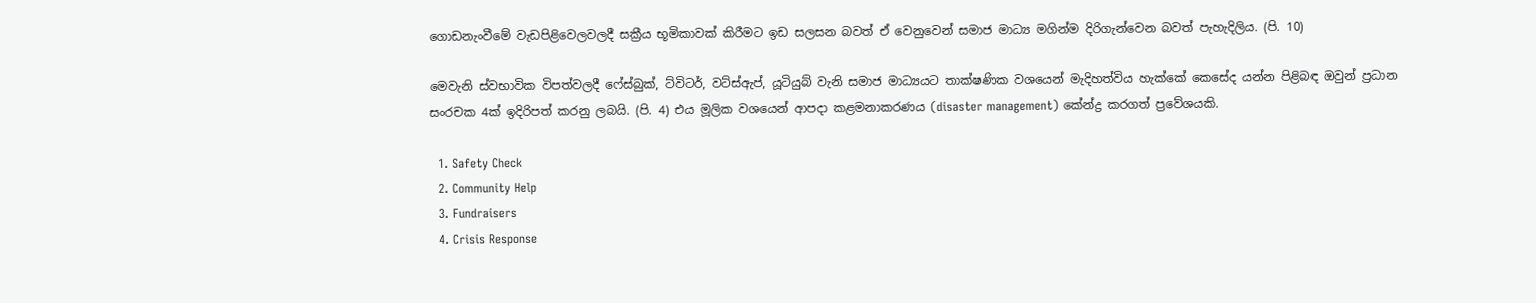ගොඩනැංවීමේ වැඩපිළිවෙලවලදී සක්‍රීය භූමිකාවක් කිරීමට ඉඩ සලසන බවත් ඒ වෙනුවෙන් සමාජ මාධ්‍ය මගින්ම දිරිගැන්වෙන බවත් පැහැදිලිය. (පි. 10)

මෙවැනි ස්වභාවික විපත්වලදී ෆේස්බුක්, ට්විටර්, වට්ස්ඇප්, යූටියුබ් වැනි සමාජ මාධ්‍යයට තාක්ෂණික වශයෙන් මැදිහත්විය හැක්කේ කෙසේද යන්න පිළිබඳ ඔවුන් ප්‍රධාන සංරචක 4ක් ඉදිරිපත් කරනු ලබයි. (පි. 4) එය මූලික වශයෙන් ආපදා කළමනාකරණය (disaster management) කේන්ද්‍ර කරගත් ප්‍රවේශයකි.

  1. Safety Check
  2. Community Help
  3. Fundraisers
  4. Crisis Response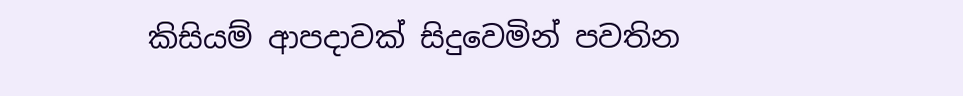කිසියම් ආපදාවක් සිදුවෙමින් පවතින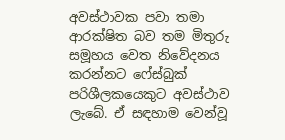අවස්ථාවක පවා තමා ආරක්ෂිත බව තම මිතුරු සමූහය වෙත නිවේදනය කරන්නට ෆේස්බුක් පරිශීලකයෙකුට අවස්ථාව ලැබේ. ඒ සඳහාම වෙන්වූ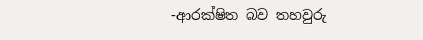-ආරක්ෂිත බව තහවුරු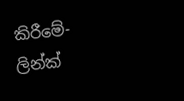කිරීමේ- ලින්ක්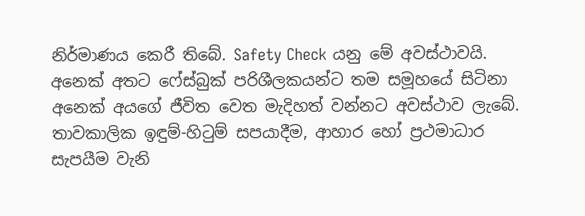නිර්මාණය කෙරී තිබේ. Safety Check යනු මේ අවස්ථාවයි. අනෙක් අතට ෆේස්බුක් පරිශීලකයන්ට තම සමූහයේ සිටිනා අනෙක් අයගේ ජීවිත වෙත මැදිහත් වන්නට අවස්ථාව ලැබේ. තාවකාලික ඉඳුම්-හිටුම් සපයාදීම, ආහාර හෝ ප්‍රථමාධාර සැපයීම වැනි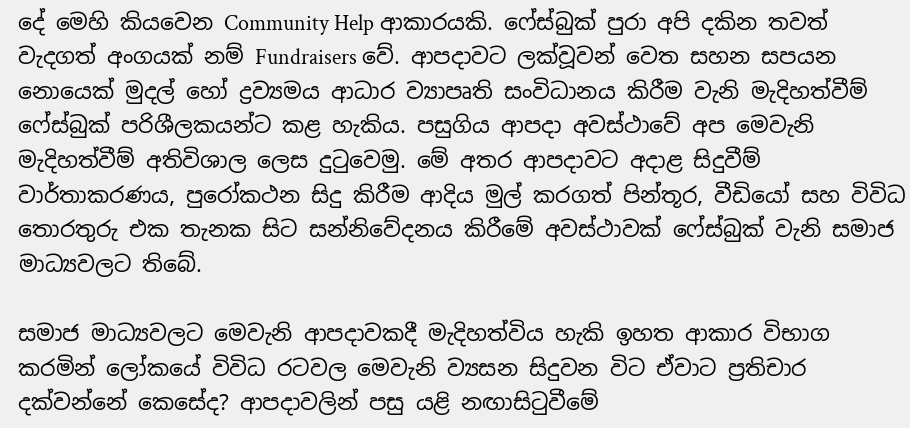දේ මෙහි කියවෙන Community Help ආකාරයකි. ෆේස්බුක් පුරා අපි දකින තවත් වැදගත් අංගයක් නම් Fundraisers වේ. ආපදාවට ලක්වූවන් වෙත සහන සපයන නොයෙක් මුදල් හෝ ද්‍රව්‍යමය ආධාර ව්‍යාපෘති සංවිධානය කිරීම වැනි මැදිහත්වීම් ෆේස්බුක් පරිශීලකයන්ට කළ හැකිය. පසුගිය ආපදා අවස්ථාවේ අප මෙවැනි මැදිහත්වීම් අතිවිශාල ලෙස දුටුවෙමු. මේ අතර ආපදාවට අදාළ සිදුවීම් වාර්තාකරණය, පුරෝකථන සිදු කිරීම ආදිය මුල් කරගත් පින්තූර, වීඩියෝ සහ විවිධ තොරතුරු එක තැනක සිට සන්නිවේදනය කිරීමේ අවස්ථාවක් ෆේස්බුක් වැනි සමාජ මාධ්‍යවලට තිබේ.

සමාජ මාධ්‍යවලට මෙවැනි ආපදාවකදී මැදිහත්විය හැකි ඉහත ආකාර විභාග කරමින් ලෝකයේ විවිධ රටවල මෙවැනි ව්‍යසන සිදුවන විට ඒවාට ප්‍රතිචාර දක්වන්නේ කෙසේද? ආපදාවලින් පසු යළි නඟාසිටුවීමේ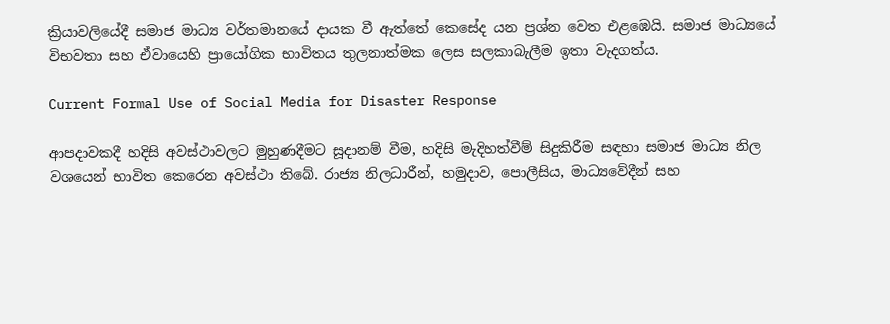ක්‍රියාවලියේදී සමාජ මාධ්‍ය වර්තමානයේ දායක වී ඇත්තේ කෙසේද යන ප්‍රශ්න වෙත එළඹෙයි. සමාජ මාධ්‍යයේ විභවතා සහ ඒවායෙහි ප්‍රායෝගික භාවිතය තුලනාත්මක ලෙස සලකාබැලීම ඉතා වැදගත්ය.

Current Formal Use of Social Media for Disaster Response

ආපදාවකදී හදිසි අවස්ථාවලට මුහුණදීමට සූදානම් වීම, හදිසි මැදිහත්වීම් සිදුකිරීම සඳහා සමාජ මාධ්‍ය නිල වශයෙන් භාවිත කෙරෙන අවස්ථා තිබේ. රාජ්‍ය නිලධාරීන්, හමුදාව, පොලීසිය, මාධ්‍යවේදීන් සහ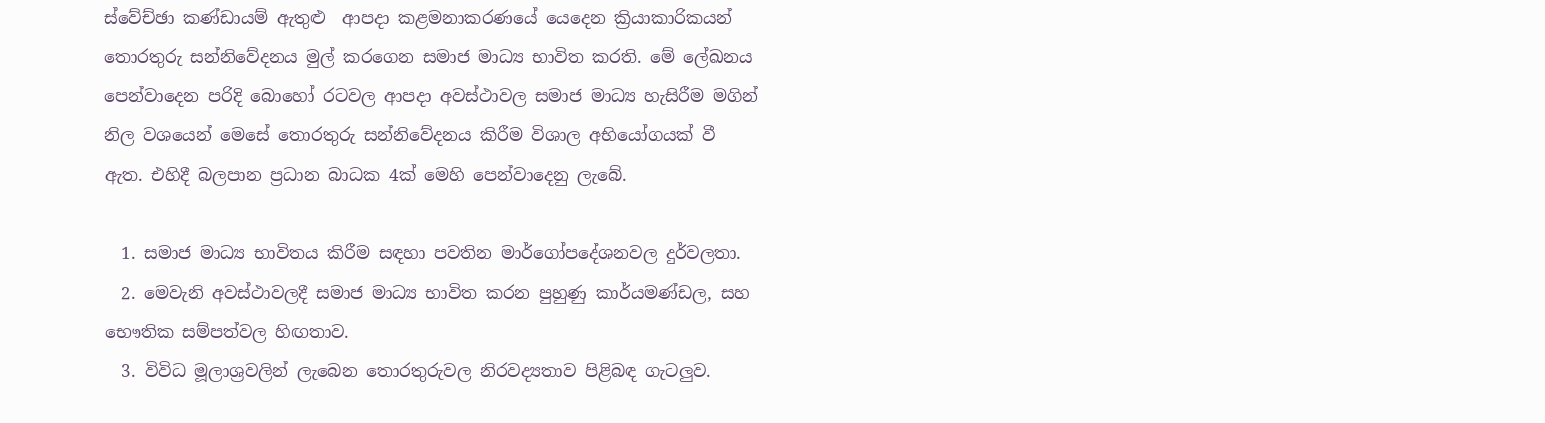ස්වේච්ඡා කණ්ඩායම් ඇතුළු  ආපදා කළමනාකරණයේ යෙදෙන ක්‍රියාකාරිකයන් තොරතුරු සන්නිවේදනය මුල් කරගෙන සමාජ මාධ්‍ය භාවිත කරති. මේ ලේඛනය පෙන්වාදෙන පරිදි බොහෝ රටවල ආපදා අවස්ථාවල සමාජ මාධ්‍ය හැසිරීම මගින් නිල වශයෙන් මෙසේ තොරතුරු සන්නිවේදනය කිරීම විශාල අභියෝගයක් වී ඇත. එහිදී බලපාන ප්‍රධාන බාධක 4ක් මෙහි පෙන්වාදෙනු ලැබේ.

  1. සමාජ මාධ්‍ය භාවිතය කිරීම සඳහා පවතින මාර්ගෝපදේශනවල දුර්වලතා.
  2. මෙවැනි අවස්ථාවලදී සමාජ මාධ්‍ය භාවිත කරන පුහුණු කාර්යමණ්ඩල, සහ භෞතික සම්පත්වල හිඟතාව.
  3. විවිධ මූලාශ්‍රවලින් ලැබෙන තොරතුරුවල නිරවද්‍යතාව පිළිබඳ ගැටලුව.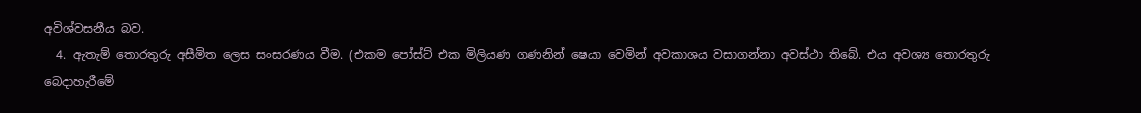අවිශ්වසනීය බව.
  4. ඇතැම් තොරතුරු අසීමිත ලෙස සංසරණය වීම. (එකම පෝස්ට් එක මිලියණ ගණනින් ෂෙයා වෙමින් අවකාශය වසාගන්නා අවස්ථා තිබේ. එය අවශ්‍ය තොරතුරු බෙදාහැරීමේ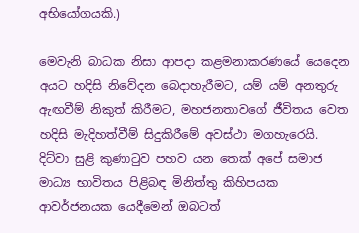අභියෝගයකි.)

මෙවැනි බාධක නිසා ආපදා කළමනාකරණයේ යෙදෙන අයට හදිසි නිවේදන බෙදාහැරීමට, යම් යම් අනතුරු ඇඟවීම් නිකුත් කිරීමට, මහජනතාවගේ ජීවිතය වෙත හදිසි මැදිහත්වීම් සිදුකිරීමේ අවස්ථා මගහැරෙයි. දිට්වා සුළි කුණාටුව පහව යන තෙක් අපේ සමාජ මාධ්‍ය භාවිතය පිළිබඳ මිනිත්තු කිහිපයක ආවර්ජනයක යෙදීමෙන් ඔබටත්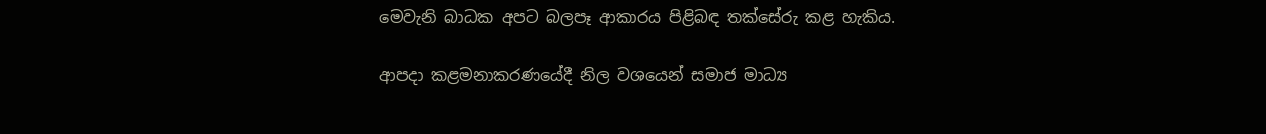මෙවැනි බාධක අපට බලපෑ ආකාරය පිළිබඳ තක්සේරු කළ හැකිය.

ආපදා කළමනාකරණයේදී නිල වශයෙන් සමාජ මාධ්‍ය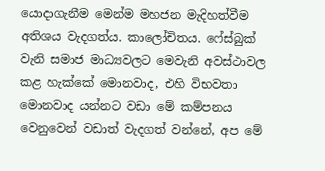යොදාගැනීම මෙන්ම මහජන මැදිහත්වීම අතිශය වැදගත්ය. කාලෝචිතය. ෆේස්බුක් වැනි සමාජ මාධ්‍යවලට මෙවැනි අවස්ථාවල කළ හැක්කේ මොනවාද, එහි විභවතා මොනවාද යන්නට වඩා මේ කම්පනය වෙනුවෙන් වඩාත් වැදගත් වන්නේ, අප මේ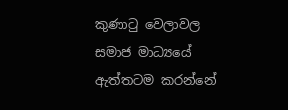කුණාටු වෙලාවල සමාජ මාධ්‍යයේ ඇත්තටම කරන්නේ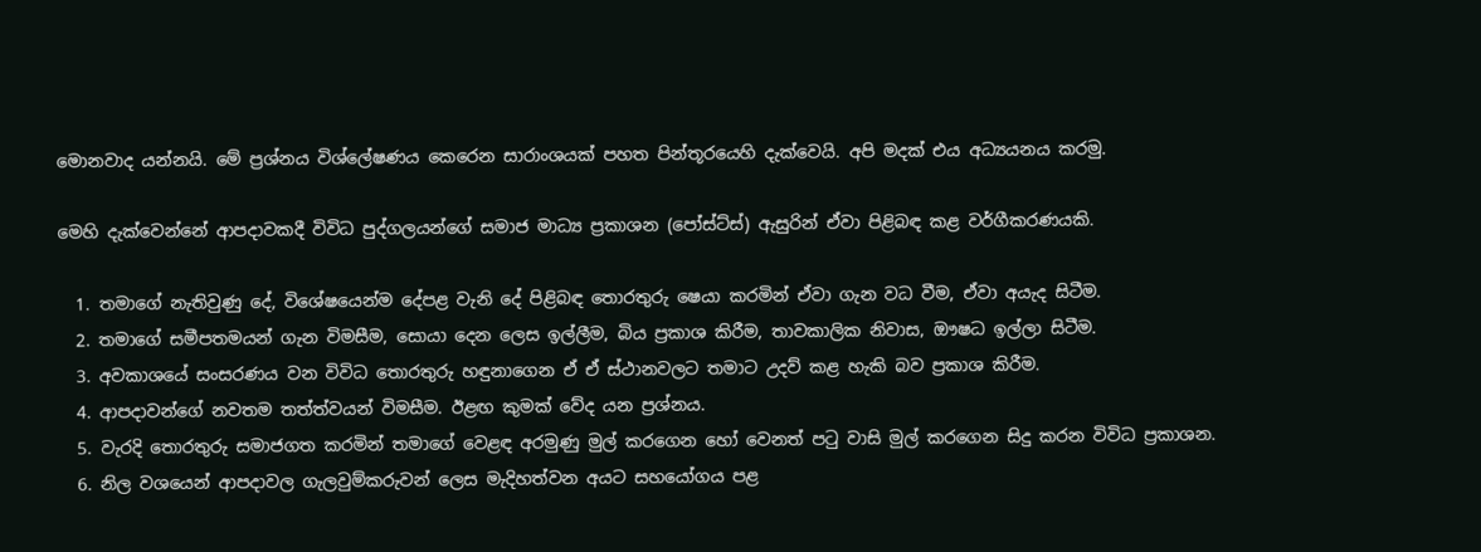මොනවාද යන්නයි. මේ ප්‍රශ්නය විශ්ලේෂණය කෙරෙන සාරාංශයක් පහත පින්තූරයෙහි දැක්වෙයි. අපි මදක් එය අධ්‍යයනය කරමු.

මෙහි දැක්වෙන්නේ ආපදාවකදී විවිධ පුද්ගලයන්ගේ සමාජ මාධ්‍ය ප්‍රකාශන (පෝස්ට්ස්) ඇසුරින් ඒවා පිළිබඳ කළ වර්ගීකරණයකි.

  1. තමාගේ නැතිවුණු දේ, විශේෂයෙන්ම දේපළ වැනි දේ පිළිබඳ තොරතුරු ෂෙයා කරමින් ඒවා ගැන වධ වීම, ඒවා අයැද සිටීම.
  2. තමාගේ සමීපතමයන් ගැන විමසීම, සොයා දෙන ලෙස ඉල්ලීම, බිය ප්‍රකාශ කිරීම, තාවකාලික නිවාස, ඖෂධ ඉල්ලා සිටීම.
  3. අවකාශයේ සංසරණය වන විවිධ තොරතුරු හඳුනාගෙන ඒ ඒ ස්ථානවලට තමාට උදව් කළ හැකි බව ප්‍රකාශ කිරීම.
  4. ආපදාවන්ගේ නවතම තත්ත්වයන් විමසීම. ඊළඟ කුමක් වේද යන ප්‍රශ්නය.
  5. වැරදි තොරතුරු සමාජගත කරමින් තමාගේ වෙළඳ අරමුණු මුල් කරගෙන හෝ වෙනත් පටු වාසි මුල් කරගෙන සිදු කරන විවිධ ප්‍රකාශන.
  6. නිල වශයෙන් ආපදාවල ගැලවුම්කරුවන් ලෙස මැදිහත්වන අයට සහයෝගය පළ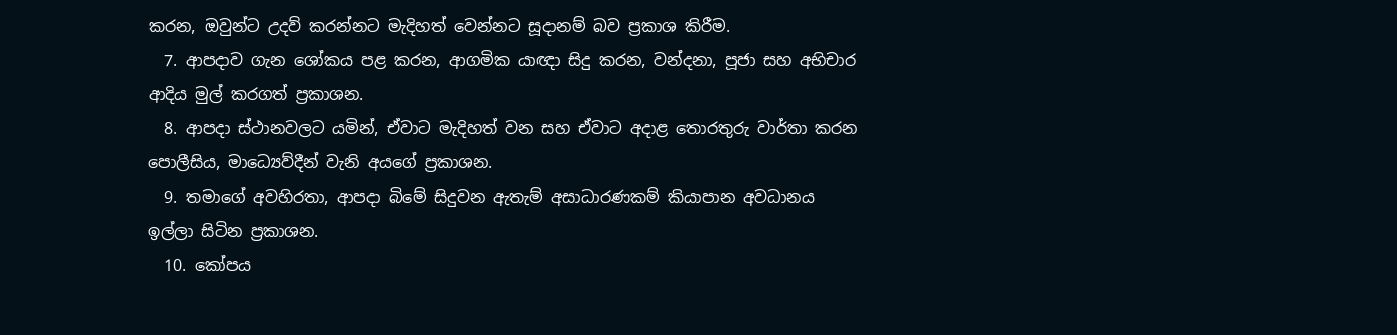කරන, ඔවුන්ට උදව් කරන්නට මැදිහත් වෙන්නට සූදානම් බව ප්‍රකාශ කිරීම.
  7. ආපදාව ගැන ශෝකය පළ කරන, ආගමික යාඥා සිදු කරන, වන්දනා, පූජා සහ අභිචාර ආදිය මුල් කරගත් ප්‍රකාශන.
  8. ආපදා ස්ථානවලට යමින්, ඒවාට මැදිහත් වන සහ ඒවාට අදාළ තොරතුරු වාර්තා කරන පොලීසිය, මාධ්‍යෙව්දීන් වැනි අයගේ ප්‍රකාශන.
  9. තමාගේ අවහිරතා, ආපදා බිමේ සිදුවන ඇතැම් අසාධාරණකම් කියාපාන අවධානය ඉල්ලා සිටින ප්‍රකාශන.
  10. කෝපය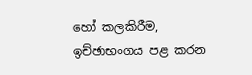හෝ කලකිරීම, ඉච්ඡාභංගය පළ කරන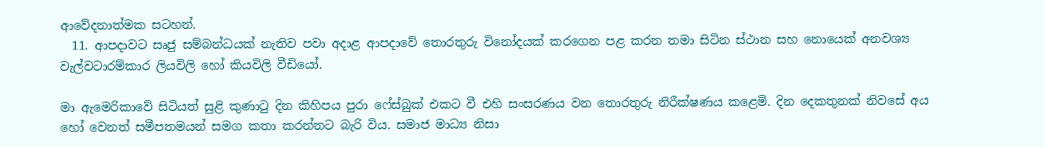ආවේදනාත්මක සටහන්.
  11. ආපදාවට සෘජු සම්බන්ධයක් නැතිව පවා අදාළ ආපදාවේ තොරතුරු විනෝදයක් කරගෙන පළ කරන තමා සිටින ස්ථාන සහ නොයෙක් අනවශ්‍ය වැල්වටාරම්කාර ලියවිලි හෝ කියවිලි වීඩියෝ.

මා ඇමෙරිකාවේ සිටියත් සුළි කුණාටු දින කිහිපය පුරා ෆේස්බුක් එකට වී එහි සංසරණය වන තොරතුරු නිරීක්ෂණය කළෙමි. දින දෙකතුනක් නිවසේ අය හෝ වෙනත් සමීපතමයන් සමග කතා කරන්නට බැරි විය. සමාජ මාධ්‍ය නිසා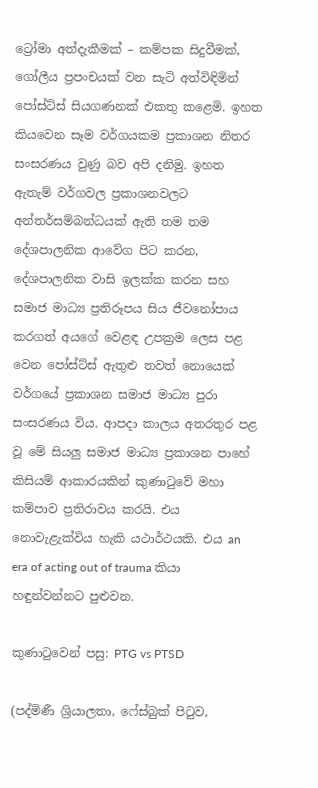ට්‍රෝමා අත්දැකීමක් – කම්පක සිදුවීමක්, ගෝලීය ප්‍රපංචයක් වන සැටි අත්විඳිමින් පෝස්ට්ස් සියගණනක් එකතු කළෙමි. ඉහත කියවෙන සෑම වර්ගයකම ප්‍රකාශන නිතර සංසරණය වුණු බව අපි දනිමු. ඉහත ඇතැම් වර්ගවල ප්‍රකාශනවලට අන්තර්සම්බන්ධයක් ඇති තම තම දේශපාලනික ආවේග පිට කරන, දේශපාලනික වාසි ඉලක්ක කරන සහ සමාජ මාධ්‍ය ප්‍රතිරූපය සිය ජීවනෝපාය කරගත් අයගේ වෙළඳ උපක්‍රම ලෙස පළ වෙන පෝස්ට්ස් ඇතුළු තවත් නොයෙක් වර්ගයේ ප්‍රකාශන සමාජ මාධ්‍ය පුරා සංසරණය විය. ආපදා කාලය අතරතුර පළ වූ මේ සියලු සමාජ මාධ්‍ය ප්‍රකාශන පාහේ කිසියම් ආකාරයකින් කුණාටුවේ මහා කම්පාව ප්‍රතිරාවය කරයි. එය නොවැළැක්විය හැකි යථාර්ථයකි. එය an era of acting out of trauma කියා හඳුන්වන්නට පුළුවන.

කුණාටුවෙන් පසු: PTG vs PTSD

(පද්මිණී ශ්‍රියාලතා, ෆේස්බුක් පිටුව,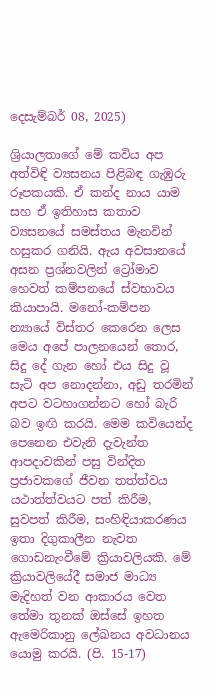දෙසැම්බර් 08, 2025)

ශ්‍රියාලතාගේ මේ කවිය අප අත්විඳි ව්‍යසනය පිළිබඳ ගැඹුරු රූපකයකි. ඒ කන්ද නාය යාම සහ ඒ ඉතිහාස කතාව ව්‍යසනයේ සමස්තය මැනවින් හසුකර ගනියි. ඇය අවසානයේ අසන ප්‍රශ්නවලින් ට්‍රෝමාව හෙවත් කම්පනයේ ස්වභාවය කියාපායි. මනෝ-කම්පන න්‍යායේ විස්තර කෙරෙන ලෙස මෙය අපේ පාලනයෙන් තොර, සිදු දේ ගැන හෝ එය සිදු වූ සැටි අප නොදන්නා, අඩු තරමින් අපට වටහාගන්නට හෝ බැරි බව ඉඟි කරයි. මෙම කවියෙන්ද පෙනෙන එවැනි දැවැන්ත ආපදාවකින් පසු වින්දිත ප්‍රජාවකගේ ජීවන තත්ත්වය යථාත්ත්වයට පත් කිරීම, සුවපත් කිරීම, සංහිඳියාකරණය ඉතා දිගුකාලීන නැවත ගොඩනැංවීමේ ක්‍රියාවලියකි. මේ ක්‍රියාවලියේදී සමාජ මාධ්‍ය මැදිහත් වන ආකාරය වෙත තේමා තුනක් ඔස්සේ ඉහත ඇමෙරිකානු ලේඛනය අවධානය යොමු කරයි. (පි. 15-17)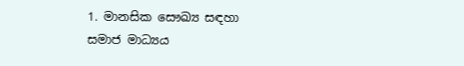1. මානසික සෞඛ්‍ය සඳහා සමාජ මාධ්‍යය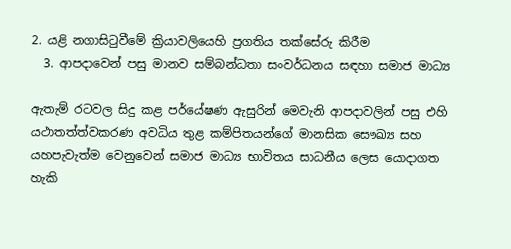2. යළි නගාසිටුවීමේ ක්‍රියාවලියෙහි ප්‍රගතිය තක්සේරු කිරීම
  3. ආපදාවෙන් පසු මානව සම්බන්ධතා සංවර්ධනය සඳහා සමාජ මාධ්‍ය

ඇතැම් රටවල සිදු කළ පර්යේෂණ ඇසුරින් මෙවැනි ආපදාවලින් පසු එහි යථාතත්ත්වකරණ අවධිය තුළ කම්පිතයන්ගේ මානසික සෞඛ්‍ය සහ යහපැවැත්ම වෙනුවෙන් සමාජ මාධ්‍ය භාවිතය සාධනීය ලෙස යොදාගත හැකි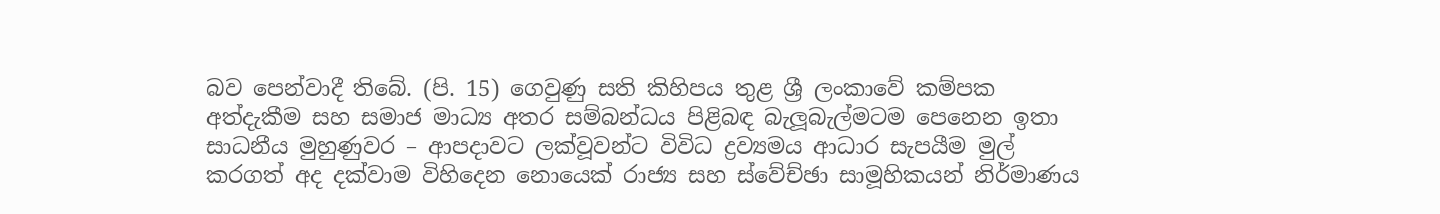බව පෙන්වාදී තිබේ. (පි. 15) ගෙවුණු සති කිහිපය තුළ ශ්‍රී ලංකාවේ කම්පක අත්දැකීම සහ සමාජ මාධ්‍ය අතර සම්බන්ධය පිළිබඳ බැලූබැල්මටම පෙනෙන ඉතා සාධනීය මුහුණුවර – ආපදාවට ලක්වූවන්ට විවිධ ද්‍රව්‍යමය ආධාර සැපයීම මුල් කරගත් අද දක්වාම විහිදෙන නොයෙක් රාජ්‍ය සහ ස්වේච්ඡා සාමූහිකයන් නිර්මාණය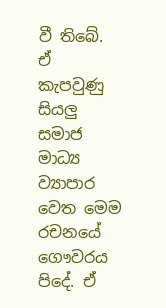වී තිබේ. ඒ කැපවුණු සියලු සමාජ මාධ්‍ය ව්‍යාපාර වෙත මෙම රචනයේ ගෞවරය පිදේ. ඒ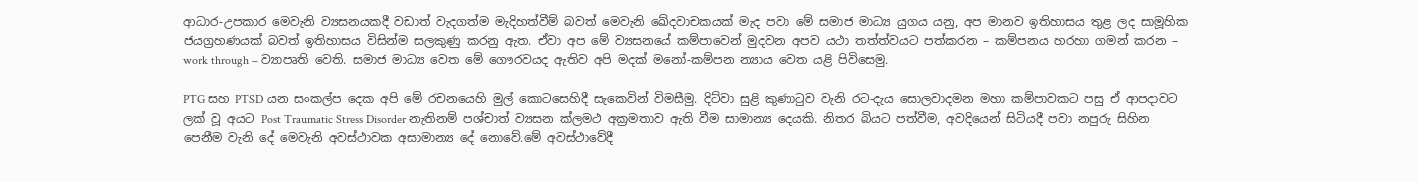ආධාර-උපකාර මෙවැනි ව්‍යසනයකදී වඩාත් වැදගත්ම මැදිහත්වීම් බවත් මෙවැනි ඛේදවාචකයක් මැද පවා මේ සමාජ මාධ්‍ය යුගය යනු, අප මානව ඉතිහාසය තුළ ලද සාමූහික ජයග්‍රහණයක් බවත් ඉතිහාසය විසින්ම සලකුණු කරනු ඇත. ඒවා අප මේ ව්‍යසනයේ කම්පාවෙන් මුදවන අපව යථා තත්ත්වයට පත්කරන – කම්පනය හරහා ගමන් කරන – work through – ව්‍යාපෘති වෙති. සමාජ මාධ්‍ය වෙත මේ ගෞරවයද ඇතිව අපි මදක් මනෝ-කම්පන න්‍යාය වෙත යළි පිවිසෙමු.

PTG සහ PTSD යන සංකල්ප දෙක අපි මේ රචනයෙහි මුල් කොටසෙහිදී සැකෙවින් විමසීමු. දිට්වා සුළි කුණාටුව වැනි රට-දැය සොලවාදමන මහා කම්පාවකට පසු ඒ ආපදාවට ලක් වූ අයට Post Traumatic Stress Disorder නැතිනම් පශ්චාත් ව්‍යසන ක්ලමථ අක්‍රමතාව ඇති වීම සාමාන්‍ය දෙයකි. නිතර බියට පත්වීම, අවදියෙන් සිටියදී පවා නපුරු සිහින පෙනීම වැනි දේ මෙවැනි අවස්ථාවක අසාමාන්‍ය දේ නොවේ.මේ අවස්ථාවේදී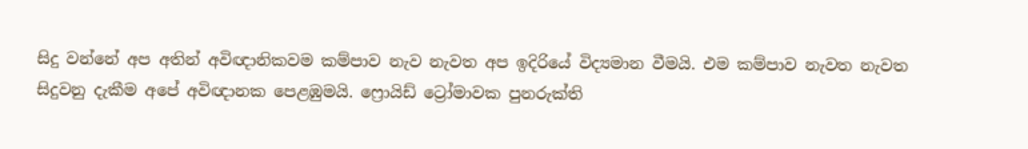සිදු වන්නේ අප අතින් අවිඥානිකවම කම්පාව නැව නැවත අප ඉදිරියේ විද්‍යමාන වීමයි. එම කම්පාව නැවත නැවත සිදුවනු දැකීම අපේ අවිඥානක පෙළඹුමයි. ෆ්‍රොයිඩ් ට්‍රෝමාවක පුනරුක්ති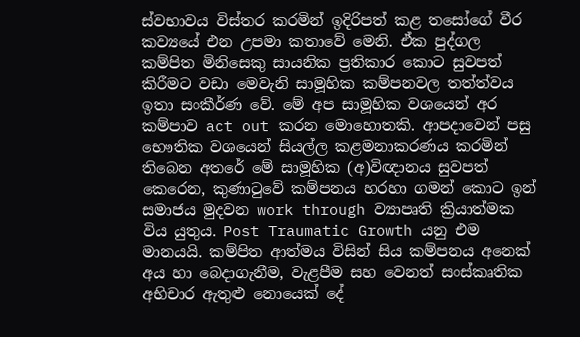ස්වභාවය විස්තර කරමින් ඉදිරිපත් කළ තසෝගේ වීර කව්‍යයේ එන උපමා කතාවේ මෙනි. ඒක පුද්ගල කම්පිත මිනිසෙකු සායනික ප්‍රතිකාර කොට සුවපත් කිරීමට වඩා මෙවැනි සාමූහික කම්පනවල තත්ත්වය ඉතා සංකීර්ණ වේ. මේ අප සාමූහික වශයෙන් අර කම්පාව act out කරන මොහොතකි. ආපදාවෙන් පසු භෞතික වශයෙන් සියල්ල කළමනාකරණය කරමින් තිබෙන අතරේ මේ සාමූහික (අ)විඥානය සුවපත් කෙරෙන, කුණාටුවේ කම්පනය හරහා ගමන් කොට ඉන් සමාජය මුදවන work through ව්‍යාපෘති ක්‍රියාත්මක විය යුතුය. Post Traumatic Growth යනු එම මානයයි. කම්පිත ආත්මය විසින් සිය කම්පනය අනෙක් අය හා බෙදාගැනීම, වැළපීම සහ වෙනත් සංස්කෘතික අභිචාර ඇතුළු නොයෙක් දේ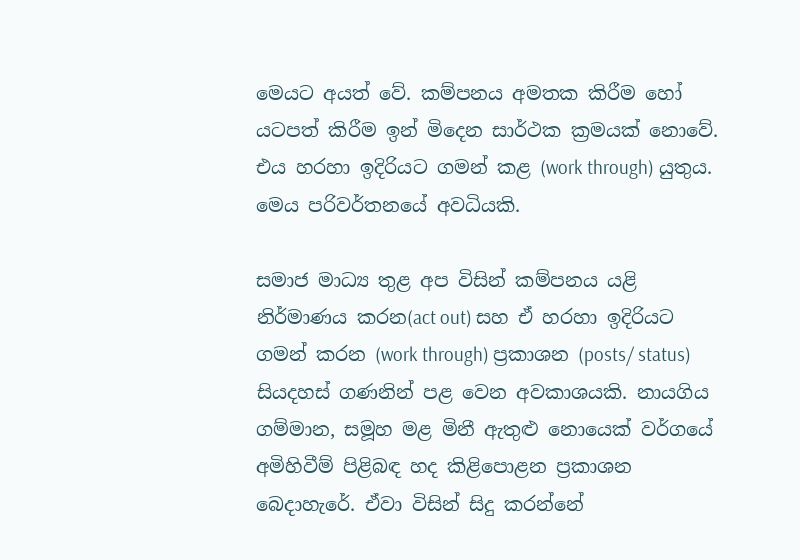මෙයට අයත් වේ. කම්පනය අමතක කිරීම හෝ යටපත් කිරීම ඉන් මිදෙන සාර්ථක ක්‍රමයක් නොවේ. එය හරහා ඉදිරියට ගමන් කළ (work through) යුතුය. මෙය පරිවර්තනයේ අවධියකි.

සමාජ මාධ්‍ය තුළ අප විසින් කම්පනය යළි නිර්මාණය කරන(act out) සහ ඒ හරහා ඉදිරියට ගමන් කරන (work through) ප්‍රකාශන (posts/ status) සියදහස් ගණනින් පළ වෙන අවකාශයකි. නායගිය ගම්මාන, සමූහ මළ මිනී ඇතුළු නොයෙක් වර්ගයේ අමිහිවීම් පිළිබඳ හද කිළිපොළන ප්‍රකාශන බෙදාහැරේ. ඒවා විසින් සිදු කරන්නේ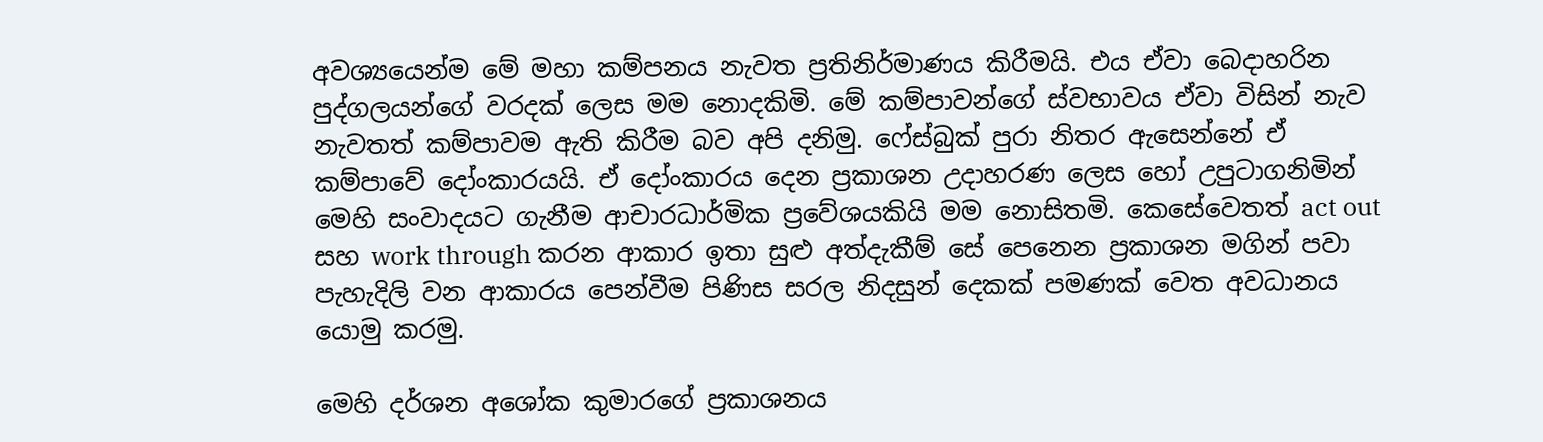අවශ්‍යයෙන්ම මේ මහා කම්පනය නැවත ප්‍රතිනිර්මාණය කිරීමයි. එය ඒවා බෙදාහරින පුද්ගලයන්ගේ වරදක් ලෙස මම නොදකිමි. මේ කම්පාවන්ගේ ස්වභාවය ඒවා විසින් නැව නැවතත් කම්පාවම ඇති කිරීම බව අපි දනිමු. ෆේස්බුක් පුරා නිතර ඇසෙන්නේ ඒ කම්පාවේ දෝංකාරයයි. ඒ දෝංකාරය දෙන ප්‍රකාශන උදාහරණ ලෙස හෝ උපුටාගනිමින් මෙහි සංවාදයට ගැනීම ආචාරධාර්මික ප්‍රවේශයකියි මම නොසිතමි. කෙසේවෙතත් act out සහ work through කරන ආකාර ඉතා සුළු අත්දැකීම් සේ පෙනෙන ප්‍රකාශන මගින් පවා පැහැදිලි වන ආකාරය පෙන්වීම පිණිස සරල නිදසුන් දෙකක් පමණක් වෙත අවධානය යොමු කරමු.

මෙහි දර්ශන අශෝක කුමාරගේ ප්‍රකාශනය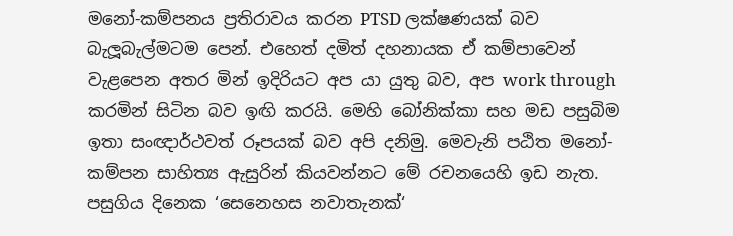මනෝ-කම්පනය ප්‍රතිරාවය කරන PTSD ලක්ෂණයක් බව බැලූබැල්මටම පෙන්. එහෙත් දමිත් දහනායක ඒ කම්පාවෙන් වැළපෙන අතර මින් ඉදිරියට අප යා යුතු බව, අප work through කරමින් සිටින බව ඉඟි කරයි. මෙහි බෝනික්කා සහ මඩ පසුබිම ඉතා සංඥාර්ථවත් රූපයක් බව අපි දනිමු. මෙවැනි පඨිත මනෝ-කම්පන සාහිත්‍ය ඇසුරින් කියවන්නට මේ රචනයෙහි ඉඩ නැත. පසුගිය දිනෙක ‘සෙනෙහස නවාතැනක්‘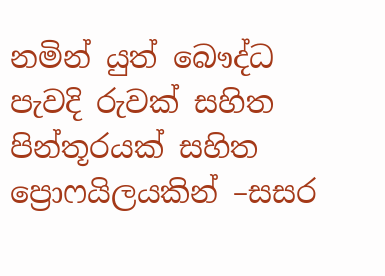නමින් යුත් බෞද්ධ පැවදි රුවක් සහිත පින්තූරයක් සහිත ප්‍රොෆයිලයකින් –සසර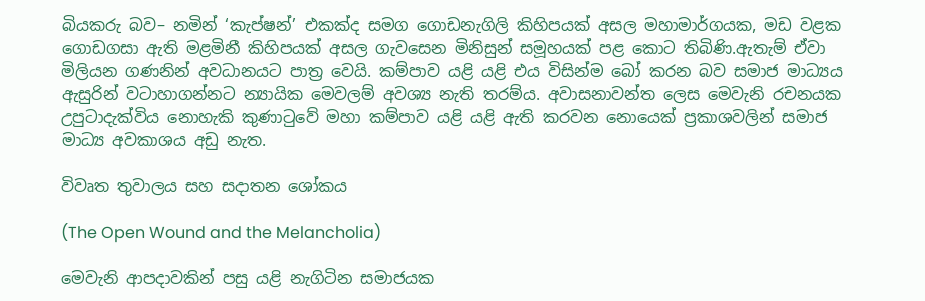බියකරු බව– නමින් ‘කැප්ෂන්’ එකක්ද සමග ගොඩනැගිලි කිහිපයක් අසල මහාමාර්ගයක, මඩ වළක ගොඩගසා ඇති මළමිනී කිහිපයක් අසල ගැවසෙන මිනිසුන් සමූහයක් පළ කොට තිබිණි.ඇතැම් ඒවා මිලියන ගණනින් අවධානයට පාත්‍ර වෙයි. කම්පාව යළි යළි එය විසින්ම බෝ කරන බව සමාජ මාධ්‍යය ඇසුරින් වටාහාගන්නට න්‍යායික මෙවලම් අවශ්‍ය නැති තරම්ය. අවාසනාවන්ත ලෙස මෙවැනි රචනයක උපුටාදැක්විය නොහැකි කුණාටුවේ මහා කම්පාව යළි යළි ඇති කරවන නොයෙක් ප්‍රකාශවලින් සමාජ මාධ්‍ය අවකාශය අඩු නැත.

විවෘත තුවාලය සහ සදාතන ශෝකය

(The Open Wound and the Melancholia)

මෙවැනි ආපදාවකින් පසු යළි නැගිටින සමාජයක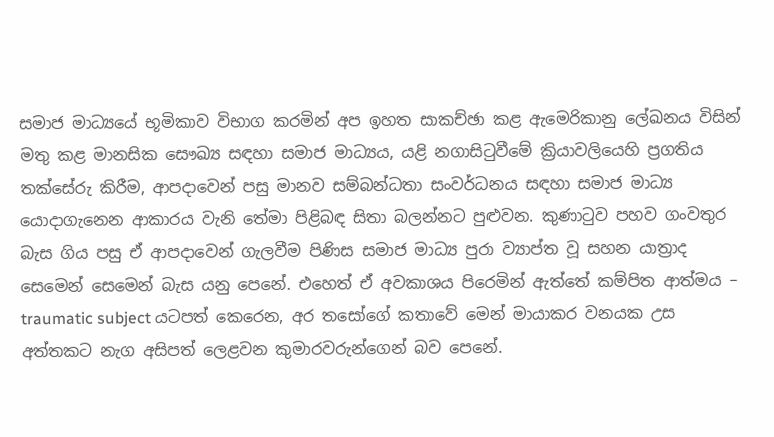සමාජ මාධ්‍යයේ භූමිකාව විභාග කරමින් අප ඉහත සාකච්ඡා කළ ඇමෙරිකානු ලේඛනය විසින් මතු කළ මානසික සෞඛ්‍ය සඳහා සමාජ මාධ්‍යය, යළි නගාසිටුවීමේ ක්‍රියාවලියෙහි ප්‍රගතිය තක්සේරු කිරීම, ආපදාවෙන් පසු මානව සම්බන්ධතා සංවර්ධනය සඳහා සමාජ මාධ්‍ය යොදාගැනෙන ආකාරය වැනි තේමා පිළිබඳ සිතා බලන්නට පුළුවන. කුණාටුව පහව ගංවතුර බැස ගිය පසු ඒ ආපදාවෙන් ගැලවීම පිණිස සමාජ මාධ්‍ය පුරා ව්‍යාප්ත වූ සහන යාත්‍රාද සෙමෙන් සෙමෙන් බැස යනු පෙනේ. එහෙත් ඒ අවකාශය පිරෙමින් ඇත්තේ කම්පිත ආත්මය – traumatic subject යටපත් කෙරෙන, අර තසෝගේ කතාවේ මෙන් මායාකර වනයක උස අත්තකට නැග අසිපත් ලෙළවන කුමාරවරුන්ගෙන් බව පෙනේ.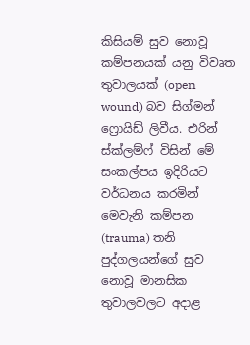කිසියම් සුව නොවූ කම්පනයක් යනු විවෘත තුවාලයක් (open wound) බව සිග්මන් ෆ්‍රොයිඩ් ලිවීය. එරින් ස්ක්ලම්ෆ් විසින් මේ සංකල්පය ඉදිරියට වර්ධනය කරමින් මෙවැනි කම්පන (trauma) තනි පුද්ගලයන්ගේ සුව නොවූ මානසික තුවාලවලට අදාළ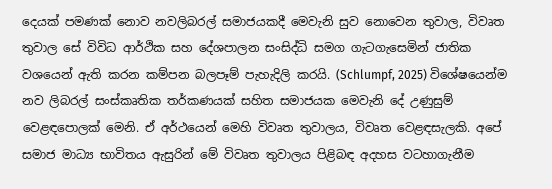දෙයක් පමණක් නොව නවලිබරල් සමාජයකදී මෙවැනි සුව නොවෙන තුවාල, විවෘත තුවාල සේ විවිධ ආර්ථික සහ දේශපාලන සංසිද්ධි සමග ගැටගැසෙමින් ජාතික වශයෙන් ඇති කරන කම්පන බලපෑම් පැහැදිලි කරයි. (Schlumpf, 2025) විශේෂයෙන්ම නව ලිබරල් සංස්කෘතික තර්කණයක් සහිත සමාජයක මෙවැනි දේ උණුසුම් වෙළඳපොලක් මෙනි. ඒ අර්ථයෙන් මෙහි විවෘත තුවාලය, විවෘත වෙළඳසැලකි. අපේ සමාජ මාධ්‍ය භාවිතය ඇසුරින් මේ විවෘත තුවාලය පිළිබඳ අදහස වටහාගැනීම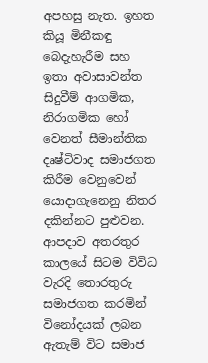අපහසු නැත. ඉහත කියූ මිනීකඳු බෙදැහැරීම සහ ඉතා අවාසාවන්ත සිදුවීම් ආගමික, නිරාගමික හෝ වෙනත් සීමාන්තික දෘෂ්ටිවාද සමාජගත කිරීම වෙනුවෙන් යොදාගැනෙනු නිතර දකින්නට පුළුවන. ආපදාව අතරතුර කාලයේ සිටම විවිධ වැරදි තොරතුරු සමාජගත කරමින් විනෝදයක් ලබන ඇතැම් විට සමාජ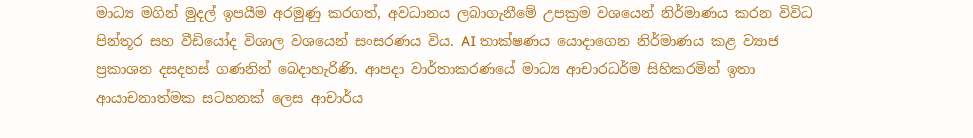මාධ්‍ය මගින් මුදල් ඉපයීම අරමුණු කරගත්, අවධානය ලබාගැනීමේ උපක්‍රම වශයෙන් නිර්මාණය කරන විවිධ පින්තූර සහ වීඩියෝද විශාල වශයෙන් සංසරණය විය. AI තාක්ෂණය යොදාගෙන නිර්මාණය කළ ව්‍යාජ ප්‍රකාශන දසදහස් ගණනින් බෙදාහැරිණි. ආපදා වාර්තාකරණයේ මාධ්‍ය ආචාරධර්ම සිහිකරමින් ඉතා ආයාචනාත්මක සටහනක් ලෙස ආචාර්ය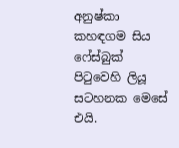අනුෂ්කා කහඳගම සිය ෆේස්බුක් පිටුවෙහි ලියූ සටහනක මෙසේ එයි.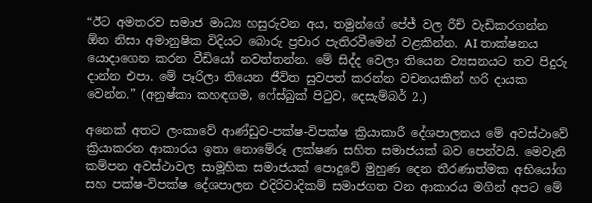“ඊට අමතරව සමාජ මාධ්‍ය හසුරුවන අය, තමුන්ගේ පේජ් වල රීච් වැඩිකරගන්න ඕන නිසා අමානුෂික විදියට බොරු ප්‍රචාර පැතිරවීමෙන් වළකින්න. AI තාක්ෂනය යොදාගෙන කරන වීඩියෝ නවත්තන්න. මේ සිද්ද වෙලා තියෙන ව්‍යසනයට තව පිදුරු දාන්න එපා. මේ පෑරිලා තියෙන ජීවිත සුවපත් කරන්න වචනයකින් හරි දායක වෙන්න.” (අනුෂ්කා කහඳගම, ෆේස්බුක් පිටුව, දෙසැම්බර් 2.)

අනෙක් අතට ලංකාවේ ආණ්ඩුව-පක්ෂ-විපක්ෂ ක්‍රියාකාරී දේශපාලනය මේ අවස්ථාවේ ක්‍රියාකරන ආකාරය ඉතා නොමේරූ ලක්ෂණ සහිත සමාජයක් බව පෙන්වයි. මෙවැනි කම්පන අවස්ථාවල සාමූහික සමාජයක් පොදුවේ මුහුණ දෙන තීරණාත්මක අභියෝග සහ පක්ෂ-විපක්ෂ දේශපාලන එදිරිවාදිකම් සමාජගත වන ආකාරය මගින් අපට මේ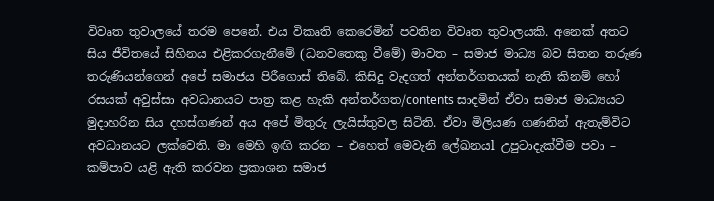විවෘත තුවාලයේ තරම පෙනේ. එය විකෘති කෙරෙමින් පවතින විවෘත තුවාලයකි. අනෙක් අතට සිය ජීවිතයේ සිහිනය එළිකරගැනීමේ (ධනවතෙකු වීමේ) මාවත – සමාජ මාධ්‍ය බව සිතන තරුණ තරුණියන්ගෙන් අපේ සමාජය පිරීගොස් තිබේ. කිසිදු වැදගත් අන්තර්ගතයක් නැති කිනම් හෝ රසයක් අවුස්සා අවධානයට පාත්‍ර කළ හැකි අන්තර්ගත/contents සාදමින් ඒවා සමාජ මාධ්‍යයට මුදාහරින සිය දහස්ගණන් අය අපේ මිතුරු ලැයිස්තුවල සිටිති. ඒවා මිලියණ ගණනින් ඇතැම්විට අවධානයට ලක්වෙති. මා මෙහි ඉඟි කරන – එහෙත් මෙවැනි ලේඛනයl උපුටාදැක්වීම පවා – කම්පාව යළි ඇති කරවන ප්‍රකාශන සමාජ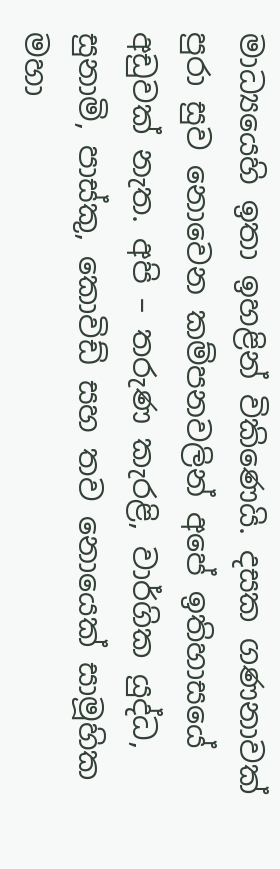මාධ්‍යයෙහි ඉතා ඉහළින් විකිණෙයි. දසක ගණනාවක් පුරා සුව නොවෙන කම්පනවලින් අපේ ඉතිහාසයේ අඩුවක් නැත. අපි – තරුණ කැරළි, වාර්ගික යුද්ධ, සුනාමි, පාස්කු, කොවිඩ් සහ තව නොයෙක් සාමූහික මහා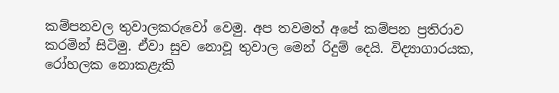කම්පනවල තුවාලකරුවෝ වෙමු. අප තවමත් අපේ කම්පන ප්‍රතිරාව කරමින් සිටිමු. ඒවා සුව නොවූ තුවාල මෙන් රිදුම් දෙයි. විද්‍යාගාරයක, රෝහලක නොකළැකි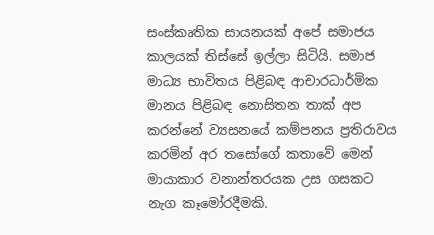සංස්කෘතික සායනයක් අපේ සමාජය කාලයක් තිස්සේ ඉල්ලා සිටියි. සමාජ මාධ්‍ය භාවිතය පිළිබඳ ආචාරධාර්මික මානය පිළිබඳ නොසිතන තාක් අප කරන්නේ ව්‍යසනයේ කම්පනය ප්‍රතිරාවය කරමින් අර තසෝගේ කතාවේ මෙන් මායාකාර වනාන්තරයක උස ගසකට නැග කෑමෝරදීමකි.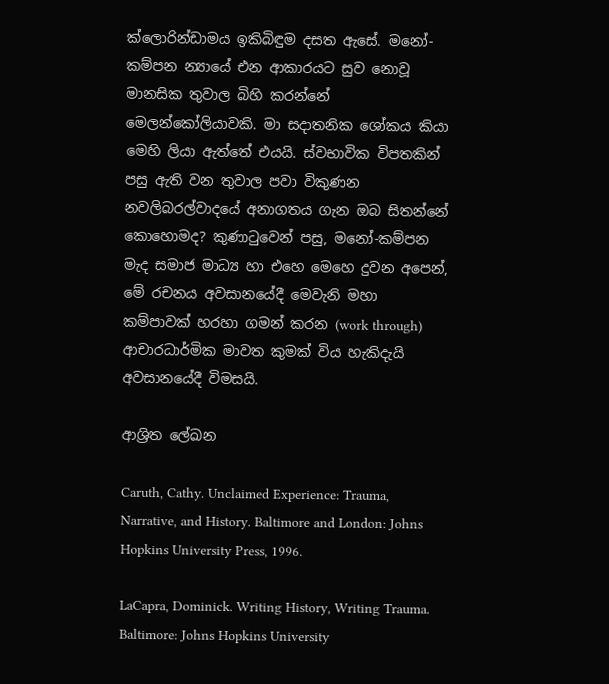ක්ලොරින්ඩාමය ඉකිබිඳුම දසත ඇසේ. මනෝ-කම්පන න්‍යායේ එන ආකාරයට සුව නොවූ මානසික තුවාල බිහි කරන්නේ මෙලන්කෝලියාවකි. මා සදාතනික ශෝකය කියා මෙහි ලියා ඇත්තේ එයයි. ස්වභාවික විපතකින් පසු ඇති වන තුවාල පවා විකුණන නවලිබරල්වාදයේ අනාගතය ගැන ඔබ සිතන්නේ කොහොමද? කුණාටුවෙන් පසු, මනෝ-කම්පන මැද සමාජ මාධ්‍ය හා එහෙ මෙහෙ දුවන අපෙන්, මේ රචනය අවසානයේදී මෙවැනි මහා කම්පාවක් හරහා ගමන් කරන (work through) ආචාරධාර්මික මාවත කුමක් විය හැකිදැයි අවසානයේදී විමසයි.

ආශ්‍රිත ලේඛන

Caruth, Cathy. Unclaimed Experience: Trauma, Narrative, and History. Baltimore and London: Johns Hopkins University Press, 1996.

LaCapra, Dominick. Writing History, Writing Trauma. Baltimore: Johns Hopkins University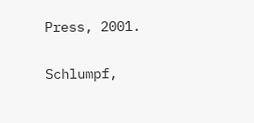Press, 2001.

Schlumpf,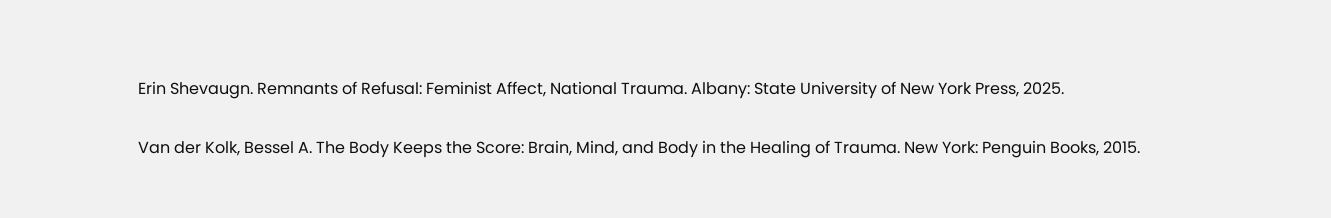Erin Shevaugn. Remnants of Refusal: Feminist Affect, National Trauma. Albany: State University of New York Press, 2025.

Van der Kolk, Bessel A. The Body Keeps the Score: Brain, Mind, and Body in the Healing of Trauma. New York: Penguin Books, 2015.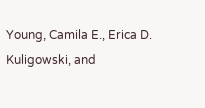Young, Camila E., Erica D. Kuligowski, and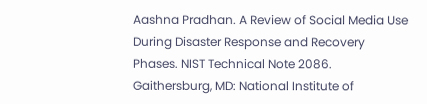Aashna Pradhan. A Review of Social Media Use During Disaster Response and Recovery Phases. NIST Technical Note 2086. Gaithersburg, MD: National Institute of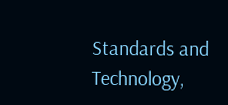Standards and Technology,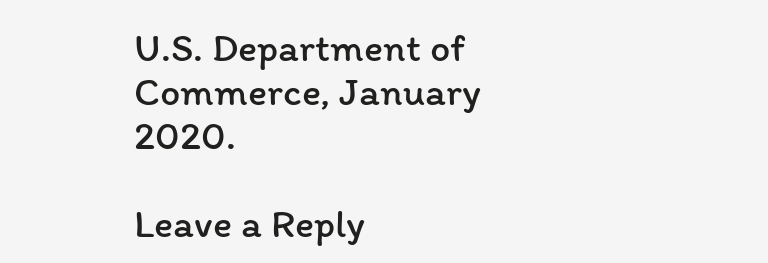U.S. Department of Commerce, January 2020.

Leave a Reply